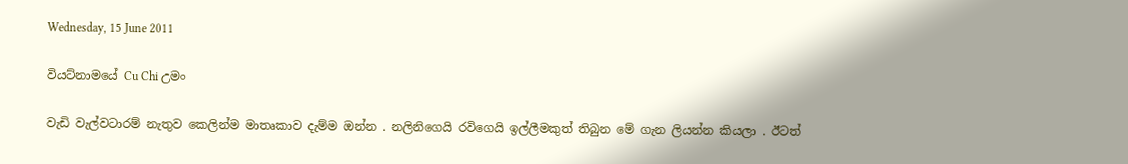Wednesday, 15 June 2011

වියට්නාමයේ Cu Chi උමං

වැඩි වැල්වටාරම් නැතුව කෙලින්ම මාතෘකාව දැම්ම ඔන්න . නලිනිගෙයි රවිගෙයි ඉල්ලීමකුත් තිබුන මේ ගැන ලියන්න කියලා . ඊටත්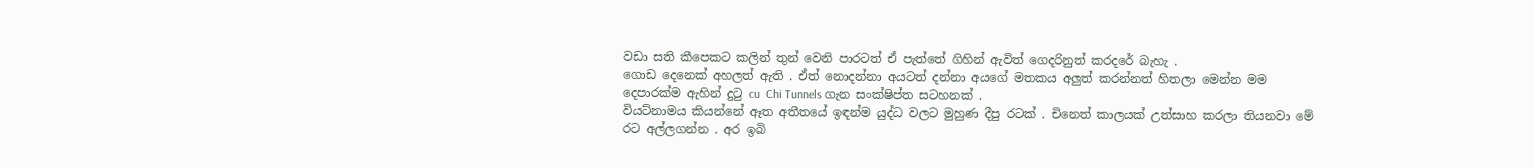වඩා සති කීපෙකට කලින් තුන් වෙනි පාරටත් ඒ පැත්තේ ගිහින් ඇවිත් ගෙදරිනුත් කරදරේ බැහැ .
ගොඩ දෙනෙක් අහලත් ඇති . ඒත් නොදන්නා අයටත් දන්නා අයගේ මතකය අලුත් කරන්නත් හිතලා මෙන්න මම දෙපාරක්ම ඇහින් දුටු cu  Chi Tunnels ගැන සංක්ෂිප්ත සටහනක් .
වියට්නාමය කියන්නේ ඈත අතීතයේ ඉඳන්ම යුද්ධ වලට මුහුණ දීපු රටක් . චිනෙත් කාලයක් උත්සාහ කරලා තියනවා මේ රට අල්ලගන්න . අර ඉබි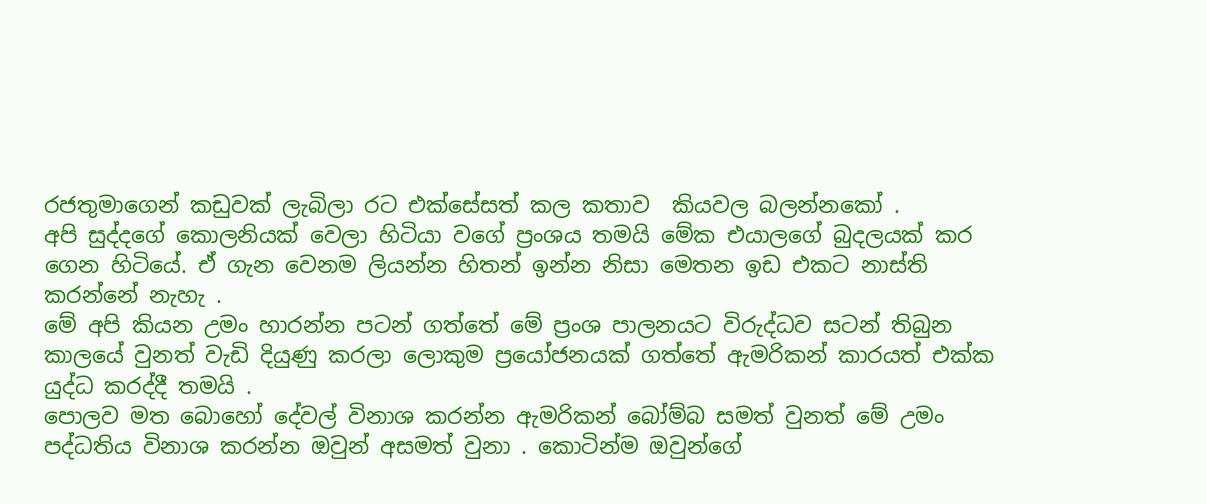රජතුමාගෙන් කඩුවක් ලැබිලා රට එක්සේසත් කල කතාව  කියවල බලන්නකෝ .
අපි සුද්දගේ කොලනියක් වෙලා හිටියා වගේ ප්‍රංශය තමයි මේක එයාලගේ බුදලයක් කර ගෙන හිටියේ. ඒ ගැන වෙනම ලියන්න හිතන් ඉන්න නිසා මෙතන ඉඩ එකට නාස්ති කරන්නේ නැහැ .
මේ අපි කියන උමං හාරන්න පටන් ගත්තේ මේ ප්‍රංශ පාලනයට විරුද්ධව සටන් තිබුන කාලයේ වුනත් වැඩි දියුණු කරලා ලොකුම ප්‍රයෝජනයක් ගත්තේ ඇමරිකන් කාරයත් එක්ක යුද්ධ කරද්දී තමයි .
පොලව මත බොහෝ දේවල් විනාශ කරන්න ඇමරිකන් බෝම්බ සමත් වුනත් මේ උමං පද්ධතිය විනාශ කරන්න ඔවුන් අසමත් වුනා . කොටින්ම ඔවුන්ගේ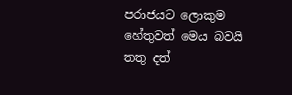පරාජයට ලොකුම හේතුවත් මෙය බවයි තතු දත්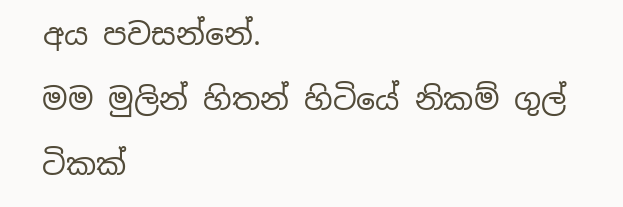අය පවසන්නේ.
මම මුලින් හිතන් හිටියේ නිකම් ගුල් ටිකක්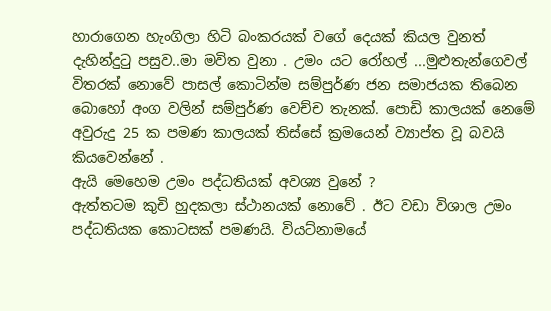හාරාගෙන හැංගිලා හිටි බංකරයක් වගේ දෙයක් කියල වුනත් දැහින්දුටු පසුව..මා මවිත වුනා . උමං යට රෝහල් ...මුළුතැන්ගෙවල් විතරක් නොවේ පාසල් කොටින්ම සම්පුර්ණ ජන සමාජයක තිබෙන බොහෝ අංග වලින් සම්පුර්ණ වෙච්ච තැනක්. පොඩි කාලයක් නෙමේ අවුරුදු 25 ක පමණ කාලයක් තිස්සේ ක්‍රමයෙන් ව්‍යාප්ත වූ බවයි කියවෙන්නේ .
ඇයි මෙහෙම උමං පද්ධතියක් අවශ්‍ය වුනේ ?
ඇත්තටම කුචි හුදකලා ස්ථානයක් නොවේ . ඊට වඩා විශාල උමං පද්ධතියක කොටසක් පමණයි. වියට්නාමයේ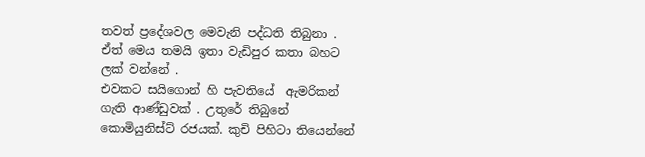තවත් ප්‍රදේශවල මෙවැනි පද්ධති තිබුනා . ඒත් මෙය තමයි ඉතා වැඩිපුර කතා බහට ලක් වන්නේ .
එවකට සයිගොන් හි පැවතියේ  ඇමරිකන් ගැති ආණ්ඩුවක් . උතුරේ තිබුනේ කොමියුනිස්ට් රජයක්. කුචි පිහිටා තියෙන්නේ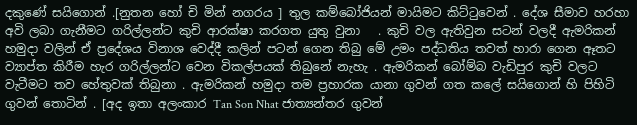දකුණේ සයිගොන් .[නුතන හෝ චි මින් නගරය ] තුල කම්බෝජියන් මායිමට කිට්ටුවෙන් . දේශ සීමාව හරහා අවි ලබා ගැනීමට ගරිල්ලන්ට කුචි ආරක්ෂා කරගත යුතු වුනා   . කුචි වල ඇතිවුන සටන් වලදී ඇමරිකන් හමුදා වලින් ඒ ප්‍රදේශය විනාශ වෙද්දී කලින් පටන් ගෙන තිබු මේ උමං පද්ධතිය තවත් හාරා ගෙන ඈතට ව්‍යාප්ත කිරීම හැර ගරිල්ලන්ට වෙන විකල්පයක් තිබුනේ නැහැ . ඇමරිකන් බෝම්බ වැඩිපුර කුචි වලට වැටීමට තව හේතුවක් තිබුනා . ඇමරිකන් හමුදා තම ප්‍රහාරක යානා ගුවන් ගත කලේ සයිගොන් හි පිහිටි ගුවන් තොටින් . [අද ඉතා අලංකාර Tan Son Nhat ජාත්‍යන්තර ගුවන්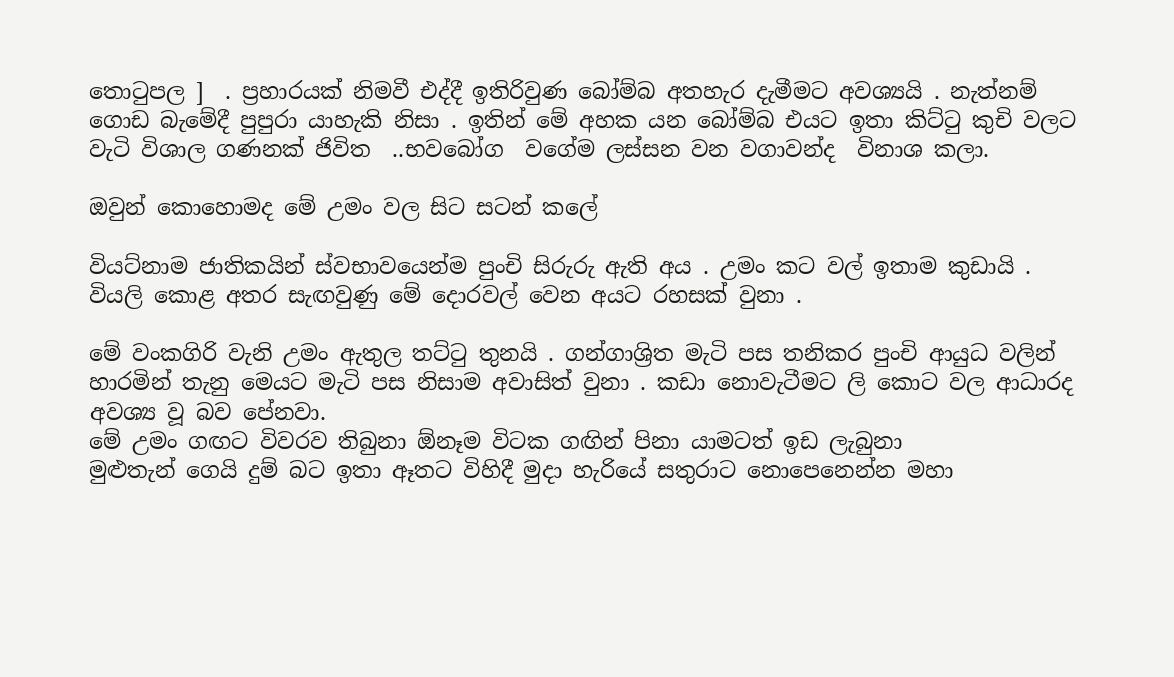තොටුපල ]  . ප්‍රහාරයක් නිමවී එද්දී ඉතිරිවුණ බෝම්බ අතහැර දැමීමට අවශ්‍යයි . නැත්නම් ගොඩ බැමේදී පුපුරා යාහැකි නිසා . ඉතින් මේ අහක යන බෝම්බ එයට ඉතා කිට්ටු කුචි වලට වැටි විශාල ගණනක් ජිවිත  ..භවබෝග  වගේම ලස්සන වන වගාවන්ද  විනාශ කලා.

ඔවුන් කොහොමද මේ උමං වල සිට සටන් කලේ

වියට්නාම ජාතිකයින් ස්වභාවයෙන්ම පුංචි සිරුරු ඇති අය . උමං කට වල් ඉතාම කුඩායි . වියලි කොළ අතර සැඟවුණු මේ දොරවල් වෙන අයට රහසක් වුනා .

මේ වංකගිරි වැනි උමං ඇතුල තට්ටු තුනයි . ගන්ගාශ්‍රිත මැටි පස තනිකර පුංචි ආයුධ වලින් හාරමින් තැනු මෙයට මැටි පස නිසාම අවාසිත් වුනා . කඩා නොවැටීමට ලි කොට වල ආධාරද අවශ්‍ය වූ බව පේනවා.
මේ උමං ගඟට විවරව තිබුනා ඕනෑම විටක ගඟින් පිනා යාමටත් ඉඩ ලැබුනා
මුළුතැන් ගෙයි දුම් බට ඉතා ඈතට විහිදී මුදා හැරියේ සතුරාට නොපෙනෙන්න මහා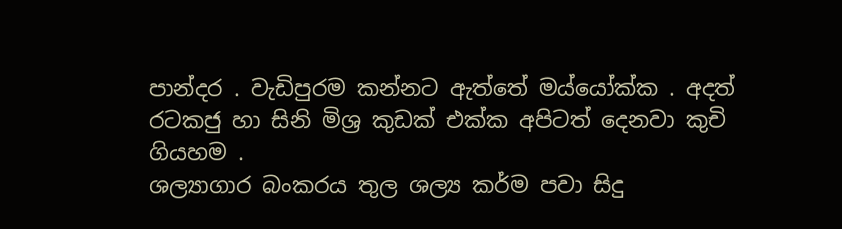පාන්දර . වැඩිපුරම කන්නට ඇත්තේ මය්යෝක්ක . අදත් රටකජු හා සිනි මිශ්‍ර කුඩක් එක්ක අපිටත් දෙනවා කුචි ගියහම .
ශල්‍යාගාර බංකරය තුල ශල්‍ය කර්ම පවා සිදු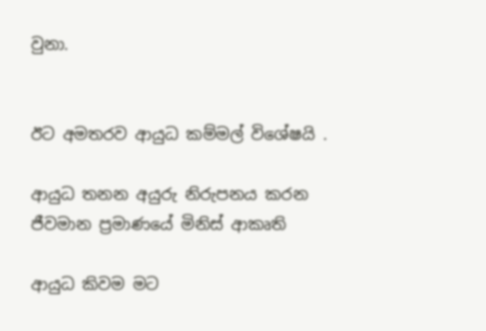වුනා.


ඊට අමතරව ආයුධ කම්මල් විශේෂයි .

ආයුධ තනන අයුරු නිරුපනය කරන ජීවමාන ප්‍රමාණයේ මිනිස් ආකෘති

ආයුධ කිවම මට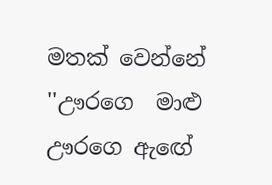මතක් වෙන්නේ ''ඌරගෙ  මාළු ඌරගෙ ඇඟේ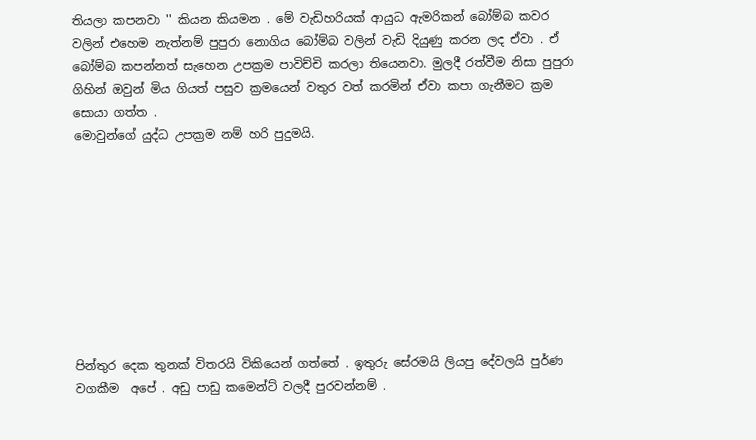තියලා කපනවා '' කියන කියමන . මේ වැඩිහරියක් ආයුධ ඇමරිකන් බෝම්බ කවර වලින් එහෙම නැත්නම් පුපුරා නොගිය බෝම්බ වලින් වැඩි දියුණු කරන ලද ඒවා . ඒ බෝම්බ කපන්නත් සැහෙන උපක්‍රම පාවිච්චි කරලා තියෙනවා. මුලදී රත්වීම නිසා පුපුරා ගිහින් ඔවුන් මිය ගියත් පසුව ක්‍රමයෙන් වතුර වත් කරමින් ඒවා කපා ගැනීමට ක්‍රම සොයා ගත්ත .
මොවුන්ගේ යුද්ධ උපක්‍රම නම් හරි පුදුමයි.









පින්තුර දෙක තුනක් විතරයි විකියෙන් ගත්තේ . ඉතුරු සේරමයි ලියපු දේවලයි පුර්ණ වගකීම  අපේ . අඩු පාඩු කමෙන්ට් වලදී පුරවන්නම් .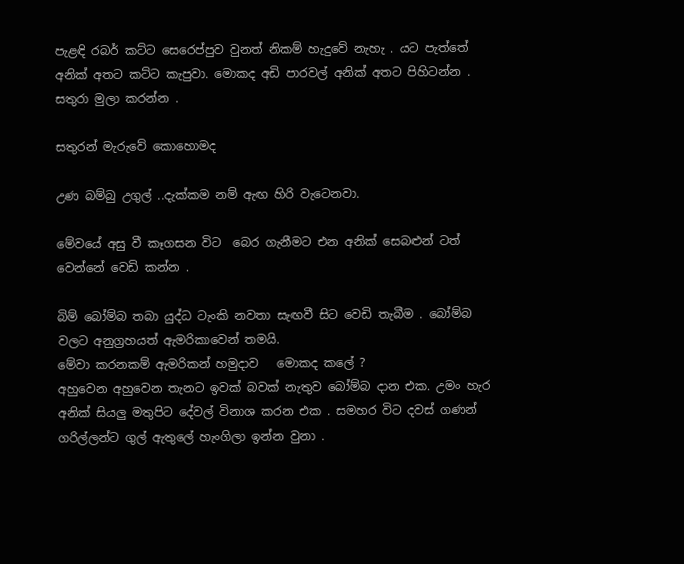පැළඳි රබර් කට්ට සෙරෙප්පුව වුනත් නිකම් හැදුවේ නැහැ . යට පැත්තේ අනික් අතට කට්ට කැපුවා. මොකද අඩි පාරවල් අනික් අතට පිහිටන්න . සතුරා මුලා කරන්න .

සතුරන් මැරුවේ කොහොමද

උණ බම්බු උගුල් ..දැක්කම නම් ඇඟ හිරි වැටෙනවා.

මේවයේ අසු වී කෑගසන විට  බෙර ගැනීමට එන අනික් සෙබළුන් ටත් වෙන්නේ වෙඩි කන්න .

බිම් බෝම්බ තබා යුද්ධ ටැංකි නවතා සැඟවී සිට වෙඩි තැබීම . බෝම්බ වලට අනුග්‍රහයත් ඇමරිකාවෙන් තමයි.
මේවා කරනකම් ඇමරිකන් හමුදාව   මොකද කලේ ?
අහුවෙන අහුවෙන තැනට ඉවක් බවක් නැතුව බෝම්බ දාන එක. උමං හැර අනික් සියලු මතුපිට දේවල් විනාශ කරන එක . සමහර විට දවස් ගණන් ගරිල්ලන්ට ගුල් ඇතුලේ හැංගිලා ඉන්න වුනා .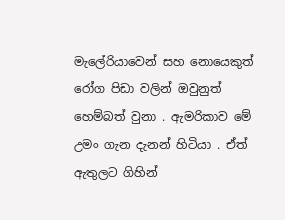මැලේරියාවෙන් සහ නොයෙකුත් රෝග පිඩා වලින් ඔවුනුත් හෙම්බත් වුනා . ඇමරිකාව මේ උමං ගැන දැනන් හිටියා . ඒත් ඇතුලට ගිහින්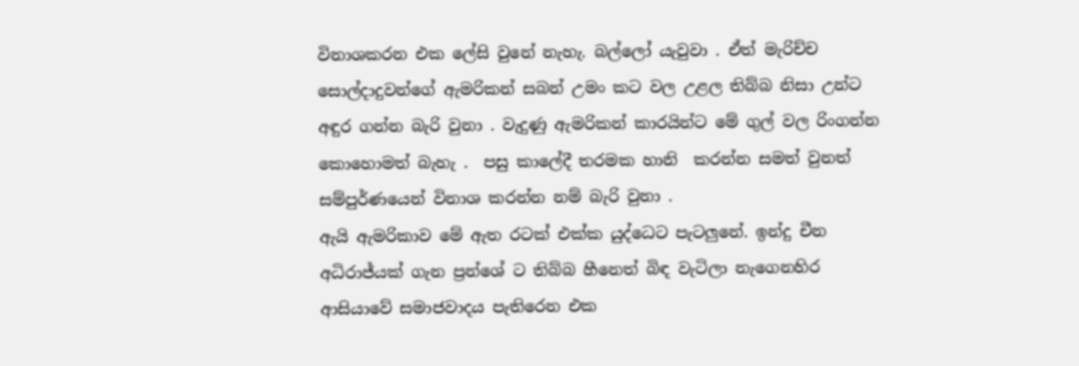විනාශකරන එක ලේසි වුනේ නැහැ. බල්ලෝ යැවුවා . ඒත් මැරිච්ච සොල්දාදුවන්ගේ ඇමරිකන් සබන් උමං කට වල උළල තිබ්බ නිසා උන්ට අඳුර ගන්න බැරි වුනා . වැදුණු ඇමරිකන් කාරයින්ට මේ ගුල් වල රිංගන්න කොහොමත් බැහැ .  පසු කාලේදී තරමක හානි  කරන්න සමත් වුනත් සම්පුර්ණයෙන් විනාශ කරන්න නම් බැරි වුනා .
ඇයි ඇමරිකාව මේ ඇත රටක් එක්ක යුද්ධෙට පැටලුනේ. ඉන්දු චීන අධිරාජ්යක් ගැන ප්‍රන්ශේ ට තිබ්බ හීනෙත් බිඳ වැටිලා නැගෙනහිර ආසියාවේ සමාජවාදය පැතිරෙන එක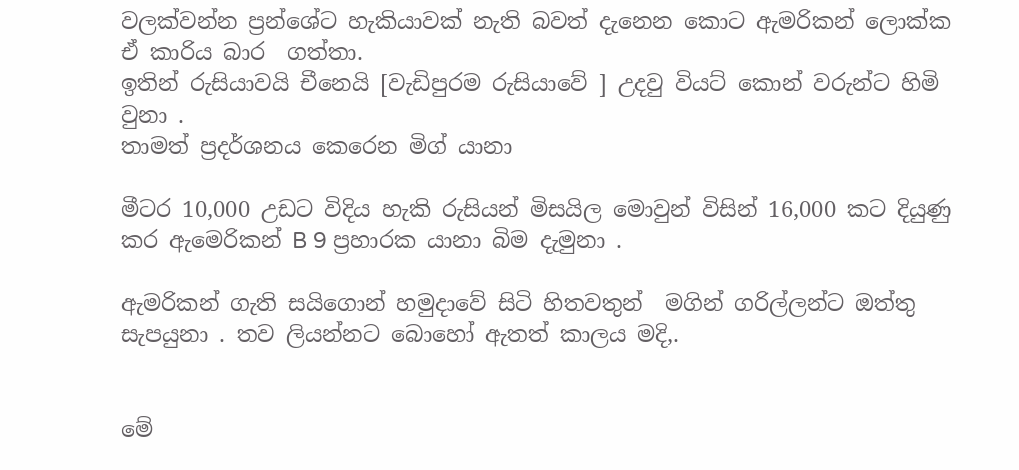වලක්වන්න ප්‍රන්ශේට හැකියාවක් නැති බවත් දැනෙන කොට ඇමරිකන් ලොක්ක ඒ කාරිය බාර  ගත්තා.
ඉතින් රුසියාවයි චීනෙයි [වැඩිපුරම රුසියාවේ ] උදවු වියට් කොන් වරුන්ට හිමි වුනා .
තාමත් ප්‍රදර්ශනය කෙරෙන මිග් යානා

මීටර 10,000 උඩට විදිය හැකි රුසියන් මිසයිල මොවුන් විසින් 16,000 කට දියුණු කර ඇමෙරිකන් B 9 ප්‍රහාරක යානා බිම දැමුනා .

ඇමරිකන් ගැති සයිගොන් හමුදාවේ සිටි හිතවතුන්  මගින් ගරිල්ලන්ට ඔත්තු සැපයුනා . තව ලියන්නට බොහෝ ඇතත් කාලය මදි,.


මේ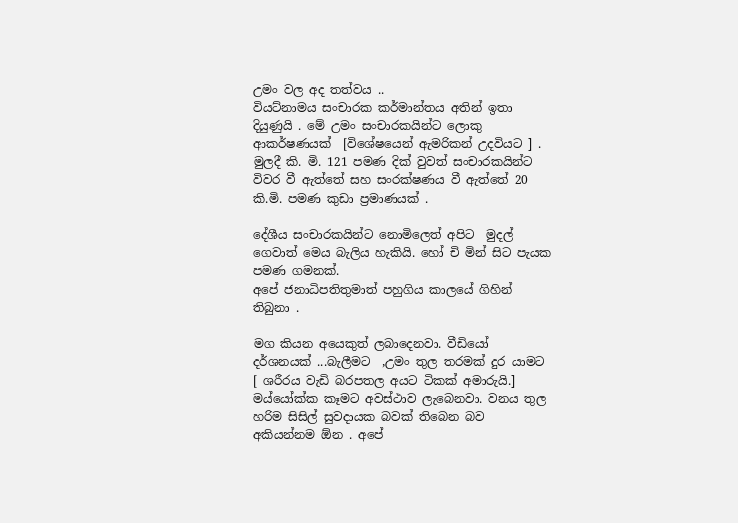උමං වල අද තත්වය ..
වියට්නාමය සංචාරක කර්මාන්තය අතින් ඉතා දියුණුයි . මේ උමං සංචාරකයින්ට ලොකු ආකර්ෂණයක්  [විශේෂයෙන් ඇමරිකන් උදවියට ] . මුලදී කි. මි. 121 පමණ දික් වුවත් සංචාරකයින්ට විවර වී ඇත්තේ සහ සංරක්ෂණය වී ඇත්තේ 20 කි.මි. පමණ කුඩා ප්‍රමාණයක් .

දේශීය සංචාරකයින්ට නොමිලෙත් අපිට  මුදල් ගෙවාත් මෙය බැලිය හැකියි. හෝ චි මින් සිට පැයක පමණ ගමනක්.
අපේ ජනාධිපතිතුමාත් පහුගිය කාලයේ ගිහින් තිබුනා .

මග කියන අයෙකුත් ලබාදෙනවා. වීඩියෝ දර්ශනයක් ...බැලීමට  ,උමං තුල තරමක් දුර යාමට [ ශරීරය වැඩි බරපතල අයට ටිකක් අමාරුයි.] මය්යෝක්ක කෑමට අවස්ථාව ලැබෙනවා. වනය තුල හරිම සිසිල් සුවදායක බවක් තිබෙන බව අකියන්නම ඕන . අපේ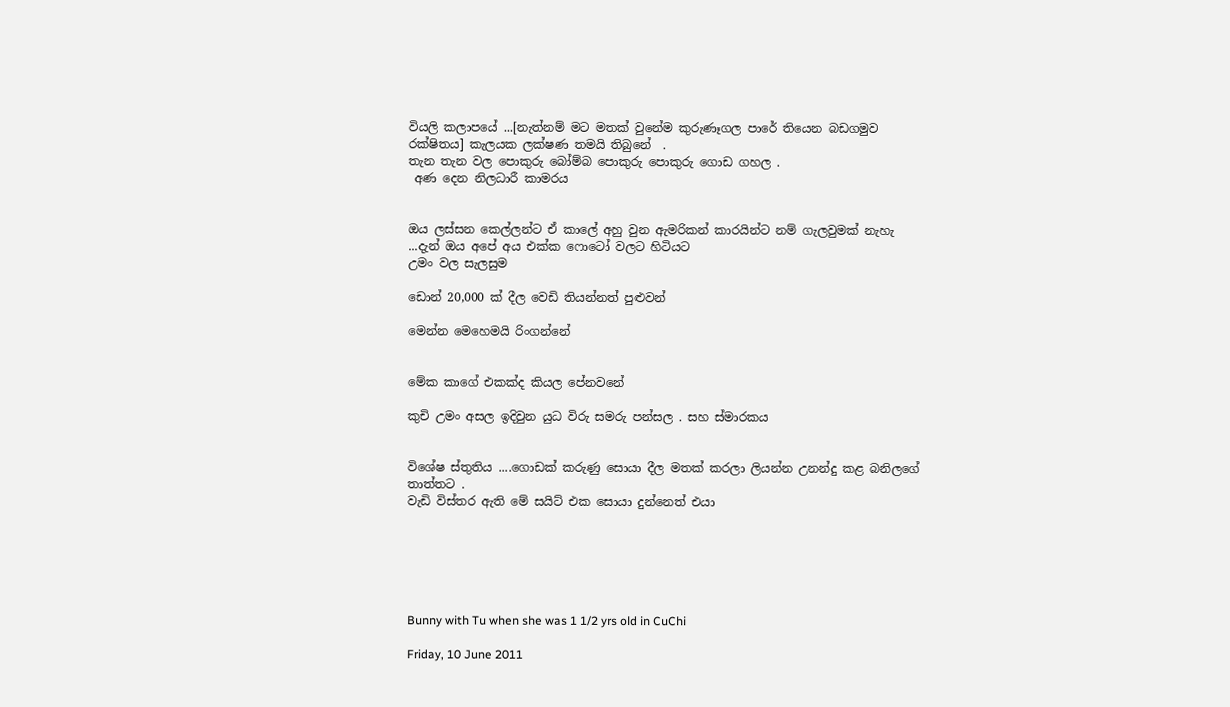වියලි කලාපයේ ...[නැත්නම් මට මතක් වුනේම කුරුණෑගල පාරේ තියෙන බඩගමුව රක්ෂිතය] කැලයක ලක්ෂණ තමයි තිබුනේ  .
තැන තැන වල පොකුරු බෝම්බ පොකුරු පොකුරු ගොඩ ගහල .
 අණ දෙන නිලධාරී කාමරය


ඔය ලස්සන කෙල්ලන්ට ඒ කාලේ අහු වුන ඇමරිකන් කාරයින්ට නම් ගැලවුමක් නැහැ ...දැන් ඔය අපේ අය එක්ක ෆොටෝ වලට හිටියට
උමං වල සැලසුම

ඩොන් 20,000 ක් දීල වෙඩි තියන්නත් පුළුවන්

මෙන්න මෙහෙමයි රිංගන්නේ


මේක කාගේ එකක්ද කියල පේනවනේ

කුචි උමං අසල ඉදිවුන යුධ විරු සමරු පන්සල . සහ ස්මාරකය


විශේෂ ස්තුතිය ....ගොඩක් කරුණු සොයා දීල මතක් කරලා ලියන්න උනන්දු කළ බනිලගේ තාත්තට .
වැඩි විස්තර ඇති මේ සයිට් එක සොයා දුන්නෙත් එයා






Bunny with Tu when she was 1 1/2 yrs old in CuChi

Friday, 10 June 2011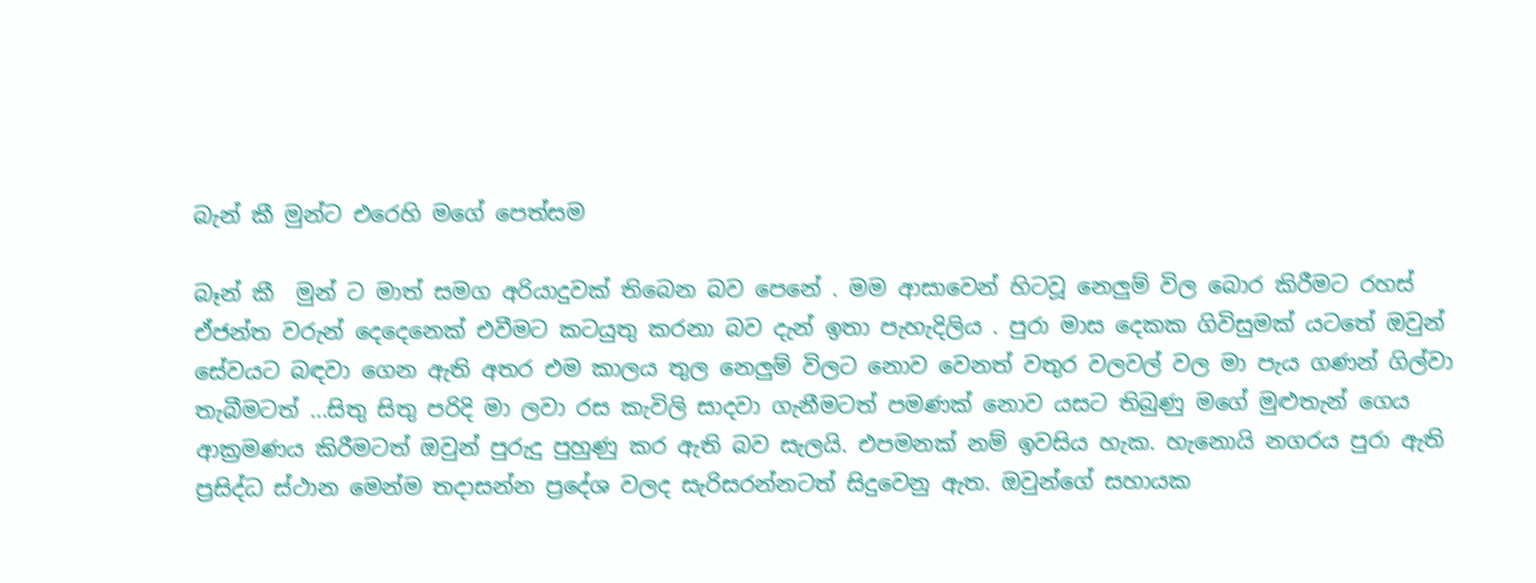බැන් කී මුන්ට එරෙහි මගේ පෙත්සම

බෑන් කී  මුන් ට මාත් සමග අරියාදුවක් තිබෙන බව පෙනේ . මම ආසාවෙන් හිටවූ නෙලුම් විල බොර කිරීමට රහස් ඒජන්ත වරුන් දෙදෙනෙක් එවීමට කටයුතු කරනා බව දැන් ඉතා පැහැදිලිය . පුරා මාස දෙකක ගිවිසුමක් යටතේ ඔවුන් සේවයට බඳවා ගෙන ඇති අතර එම කාලය තුල නෙලුම් විලට නොව වෙනත් වතුර වලවල් වල මා පැය ගණන් ගිල්වා තැබීමටත් ...සිතු සිතු පරිදි මා ලවා රස කැවිලි සාදවා ගැනීමටත් පමණක් නොව යසට තිබුණු මගේ මුළුතැන් ගෙය ආක්‍රමණය කිරීමටත් ඔවුන් පුරුදු පුහුණු කර ඇති බව සැලයි. එපමනක් නම් ඉවසිය හැක. හැනොයි නගරය පුරා ඇති ප්‍රසිද්ධ ස්ථාන මෙන්ම තදාසන්න ප්‍රදේශ වලද සැරිසරන්නටත් සිදුවෙනු ඇත. ඔවුන්ගේ සහායක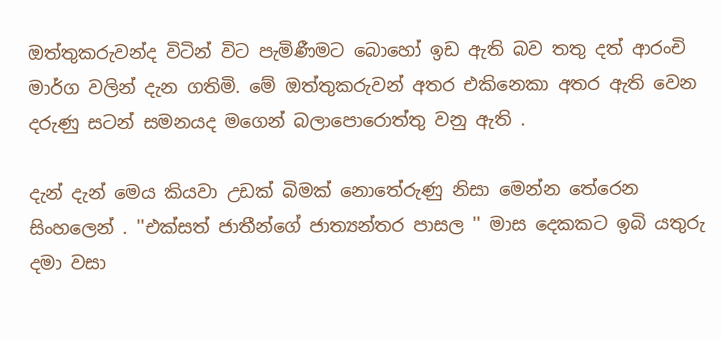ඔත්තුකරුවන්ද විටින් විට පැමිණීමට බොහෝ ඉඩ ඇති බව තතු දත් ආරංචි මාර්ග වලින් දැන ගතිමි. මේ ඔත්තුකරුවන් අතර එකිනෙකා අතර ඇති වෙන දරුණු සටන් සමනයද මගෙන් බලාපොරොත්තු වනු ඇති .

දැන් දැන් මෙය කියවා උඩක් බිමක් නොතේරුණු නිසා මෙන්න තේරෙන සිංහලෙන් . ''එක්සත් ජාතීන්ගේ ජාත්‍යන්තර පාසල '' මාස දෙකකට ඉබි යතුරු දමා වසා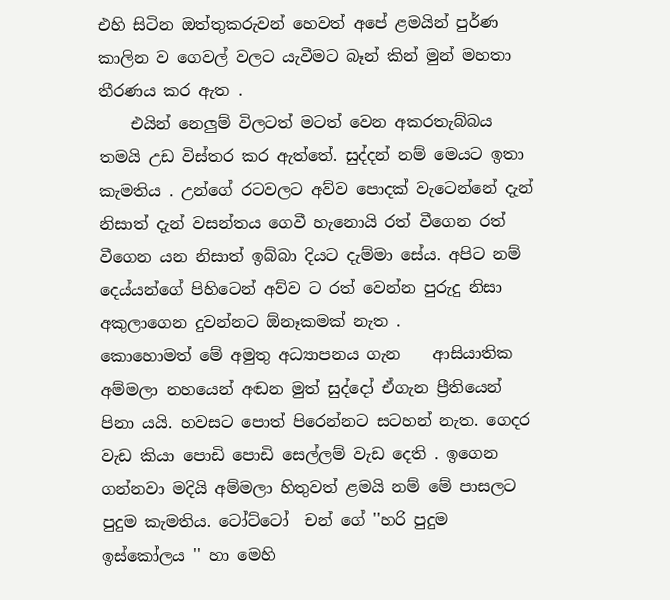එහි සිටින ඔත්තුකරුවන් හෙවත් අපේ ළමයින් පුර්ණ කාලින ව ගෙවල් වලට යැවීමට බෑන් කින් මුන් මහතා තීරණය කර ඇත .
    එයින් නෙලුම් විලටත් මටත් වෙන අකරතැබ්බය තමයි උඩ විස්තර කර ඇත්තේ. සුද්දන් නම් මෙයට ඉතා කැමතිය . උන්ගේ රටවලට අව්ව පොදක් වැටෙන්නේ දැන් නිසාත් දැන් වසන්තය ගෙවී හැනොයි රත් වීගෙන රත් වීගෙන යන නිසාත් ඉබ්බා දියට දැම්මා සේය. අපිට නම් දෙය්යන්ගේ පිහිටෙන් අව්ව ට රත් වෙන්න පුරුදු නිසා අකුලාගෙන දුවන්නට ඕනෑකමක් නැත .
කොහොමත් මේ අමුතු අධ්‍යාපනය ගැන    ආසියාතික   අම්මලා නහයෙන් අඬන මුත් සුද්දෝ ඒගැන ප්‍රීතියෙන් පිනා යයි. හවසට පොත් පිරෙන්නට සටහන් නැත. ගෙදර වැඩ කියා පොඩි පොඩි සෙල්ලම් වැඩ දෙති . ඉගෙන ගන්නවා මදියි අම්මලා හිතුවත් ළමයි නම් මේ පාසලට පුදුම කැමතිය. ටෝට්ටෝ  චන් ගේ ''හරි පුදුම ඉස්කෝලය '' හා මෙහි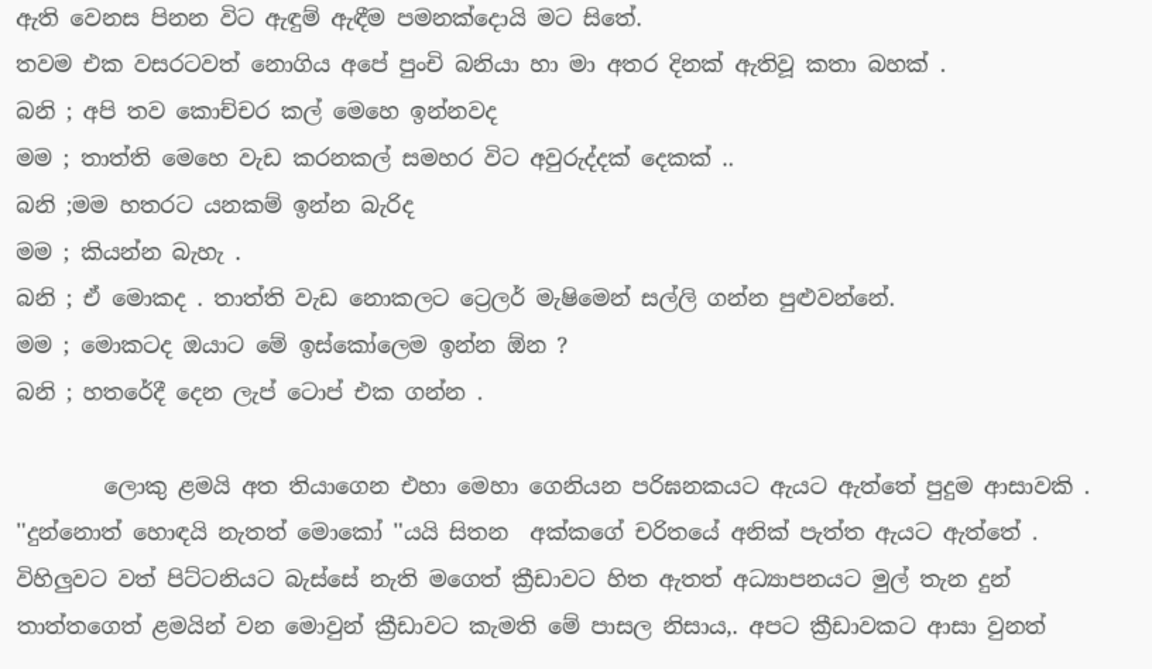ඇති වෙනස පිනන විට ඇඳුම් ඇඳීම පමනක්දොයි මට සිතේ.
තවම එක වසරටවත් නොගිය අපේ පුංචි බනියා හා මා අතර දිනක් ඇතිවූ කතා බහක් .
බනි ; අපි තව කොච්චර කල් මෙහෙ ඉන්නවද
මම ; තාත්ති මෙහෙ වැඩ කරනකල් සමහර විට අවුරුද්දක් දෙකක් ..
බනි ;මම හතරට යනකම් ඉන්න බැරිද
මම ; කියන්න බැහැ .
බනි ; ඒ මොකද . තාත්ති වැඩ නොකලට ට්‍රෙලර් මැෂිමෙන් සල්ලි ගන්න පුළුවන්නේ.
මම ; මොකටද ඔයාට මේ ඉස්කෝලෙම ඉන්න ඕන ?
බනි ; හතරේදී දෙන ලැප් ටොප් එක ගන්න .

        ලොකු ළමයි අත තියාගෙන එහා මෙහා ගෙනියන පරිඝනකයට ඇයට ඇත්තේ පුදුම ආසාවකි . ''දුන්නොත් හොඳයි නැතත් මොකෝ ''යයි සිතන  අක්කගේ චරිතයේ අනික් පැත්ත ඇයට ඇත්තේ .
විහිලුවට වත් පිට්ටනියට බැස්සේ නැති මගෙත් ක්‍රීඩාවට හිත ඇතත් අධ්‍යාපනයට මුල් තැන දුන් තාත්තගෙත් ළමයින් වන මොවුන් ක්‍රීඩාවට කැමති මේ පාසල නිසාය,. අපට ක්‍රීඩාවකට ආසා වුනත්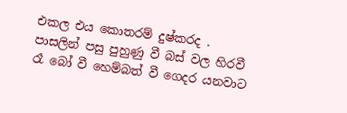එකල එය කොතරම් දුෂ්කරද . පාසලින් පසු පුහුණු වී බස් වල හිරවී රෑ බෝ වී හෙම්බත් වී ගෙදර යනවාට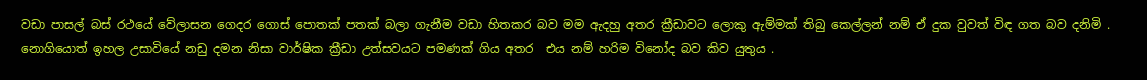වඩා පාසල් බස් රථයේ වේලාසන ගෙදර ගොස් පොතක් පතක් බලා ගැනීම වඩා හිතකර බව මම ඇදහු අතර ක්‍රීඩාවට ලොකු ඇම්මක් තිබු කෙල්ලන් නම් ඒ දුක වුවත් විඳ ගත බව දනිමි . නොගියොත් ඉහල උසාවියේ නඩු දමන නිසා වාර්ෂික ක්‍රීඩා උත්සවයට පමණක් ගිය අතර  එය නම් හරිම විනෝද බව කිව යුතුය .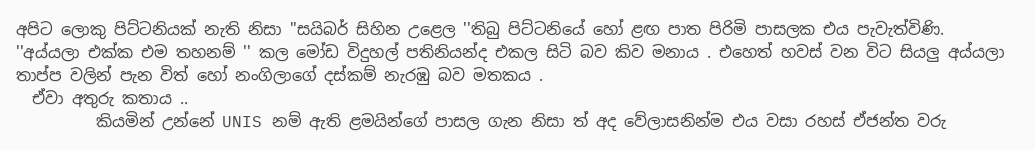අපිට ලොකු පිට්ටනියක් නැති නිසා ''සයිබර් සිහින උළෙල ''තිබු පිට්ටනියේ හෝ ළඟ පාත පිරිමි පාසලක එය පැවැත්විණි. ''අය්යලා එක්ක එම තහනම් '' කල මෝඩ විදුහල් පතිනියන්ද එකල සිටි බව කිව මනාය . එහෙත් හවස් වන විට සියලු අය්යලා තාප්ප වලින් පැන විත් හෝ නංගිලාගේ දස්කම් නැරඹු බව මතකය .
  ඒවා අතුරු කතාය ..
          කියමින් උන්නේ UNIS නම් ඇති ළමයින්ගේ පාසල ගැන නිසා ත් අද වේලාසනින්ම එය වසා රහස් ඒජන්ත වරු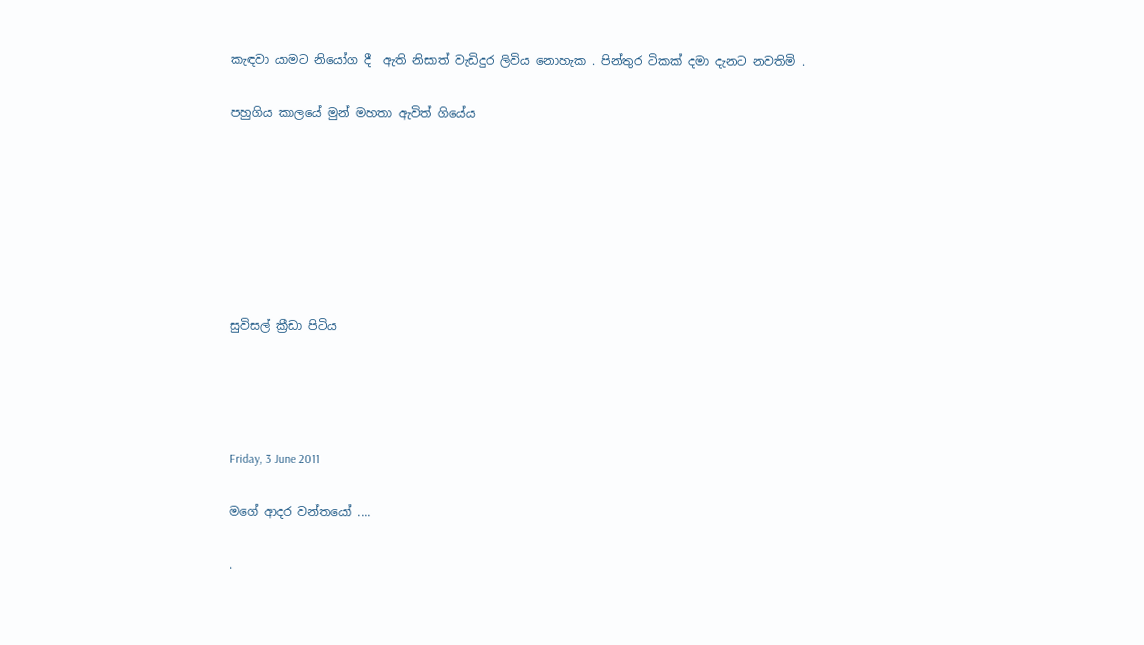කැඳවා යාමට නියෝග දී  ඇති නිසාත් වැඩිදුර ලිවිය නොහැක . පින්තුර ටිකක් දමා දැනට නවතිමි .

පහුගිය කාලයේ මුන් මහතා ඇවිත් ගියේය







සුවිසල් ක්‍රීඩා පිටිය




Friday, 3 June 2011

මගේ ආදර වන්තයෝ ....

.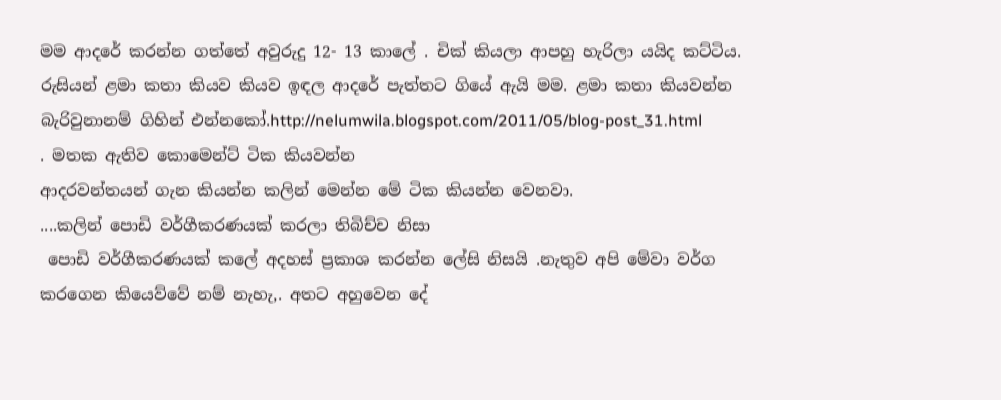මම ආදරේ කරන්න ගත්තේ අවුරුදු 12- 13 කාලේ . චික් කියලා ආපහු හැරිලා යයිද කට්ටිය. රුසියන් ළමා කතා කියව කියව ඉඳල ආදරේ පැත්තට ගියේ ඇයි මම. ළමා කතා කියවන්න බැරිවුනානම් ගිහින් එන්නකෝ.http://nelumwila.blogspot.com/2011/05/blog-post_31.html
. මතක ඇතිව කොමෙන්ට් ටික කියවන්න
ආදරවන්තයන් ගැන කියන්න කලින් මෙන්න මේ ටික කියන්න වෙනවා.
....කලින් පොඩි වර්ගීකරණයක් කරලා තිබිච්ච නිසා
 පොඩි වර්ගීකරණයක් කලේ අදහස් ප්‍රකාශ කරන්න ලේසි නිසයි .නැතුව අපි මේවා වර්ග කරගෙන කියෙව්වේ නම් නැහැ,. අතට අහුවෙන දේ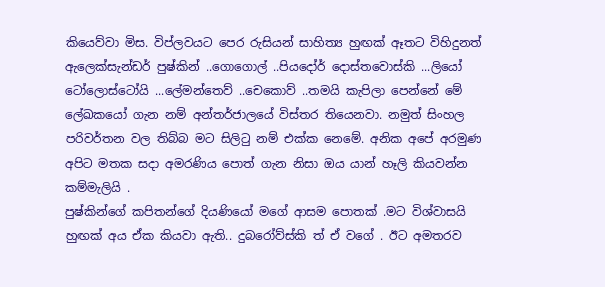කියෙව්වා මිස. විප්ලවයට පෙර රුසියන් සාහිත්‍ය හුඟක් ඈතට විහිදුනත් ඇලෙක්සැන්ඩර් පුෂ්කින් ..ගොගොල් ..පියදෝර් දොස්තවොස්කි ...ලියෝ ටෝලොස්ටෝයි ...ලේමන්තෙව් ..චෙකොව් ..තමයි කැපිලා පෙන්නේ මේ ලේඛකයෝ ගැන නම් අන්තර්ජාලයේ විස්තර තියෙනවා. නමුත් සිංහල පරිවර්තන වල තිබ්බ මට සිලිටු නම් එක්ක නෙමේ. අනික අපේ අරමුණ අපිට මතක සදා අමරණිය පොත් ගැන නිසා ඔය යාන් හෑලි කියවන්න කම්මැලියි .
පුෂ්කින්ගේ කපිතන්ගේ දියණියෝ මගේ ආසම පොතක් .මට විශ්වාසයි හුඟක් අය ඒක කියවා ඇති.. දුබරෝව්ස්කි ත් ඒ වගේ . ඊට අමතරව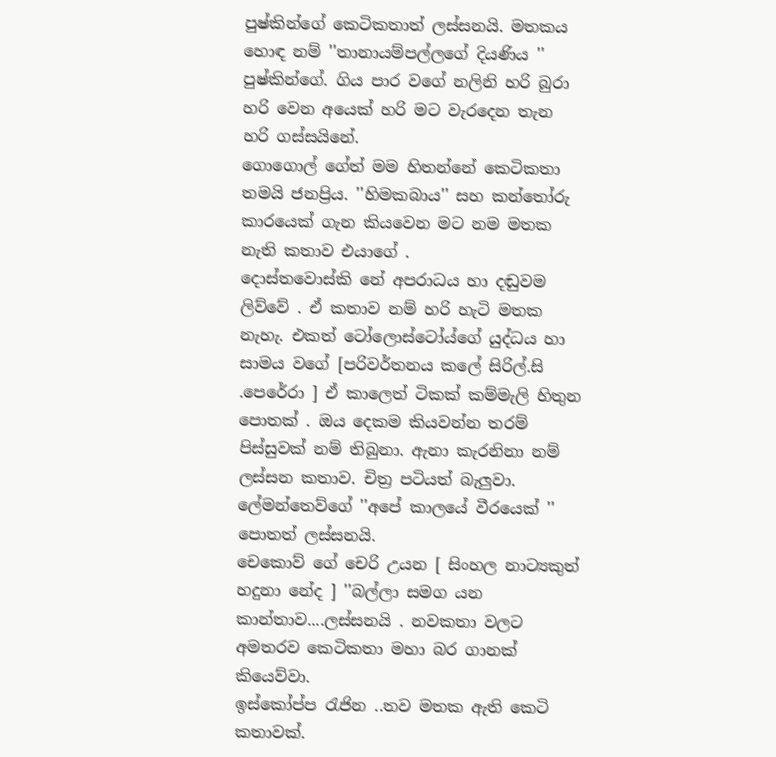පුෂ්කින්ගේ කෙටිකතාත් ලස්සනයි. මතකය හොඳ නම් ''තානායම්පල්ලගේ දියණිය '' පුෂ්කින්ගේ. ගිය පාර වගේ නලිනි හරි බුරා හරි වෙන අයෙක් හරි මට වැරදෙන තැන හරි ගස්සයිනේ.
ගොගොල් ගේත් මම හිතන්නේ කෙටිකතා තමයි ජනප්‍රිය. ''හිමකබාය'' සහ කන්තෝරු කාරයෙක් ගැන කියවෙන මට නම මතක නැති කතාව එයාගේ .
දොස්තවොස්කි නේ අපරාධය හා දඬුවම ලිව්වේ . ඒ කතාව නම් හරි හැටි මතක නැහැ. එකත් ටෝලොස්ටෝය්ගේ යුද්ධය හා සාමය වගේ [පරිවර්තනය කලේ සිරිල්.සි .පෙරේරා ] ඒ කාලෙත් ටිකක් කම්මැලි හිතුන පොතක් . ඔය දෙකම කියවන්න තරම් පිස්සුවක් නම් තිබුනා. ඇනා කැරනිනා නම් ලස්සන කතාව. චිත්‍ර පටියත් බැලුවා.
ලේමන්තෙව්ගේ ''අපේ කාලයේ වීරයෙක් '' පොතත් ලස්සනයි.
චෙකොව් ගේ චෙරි උයන [ සිංහල නාට්‍යකුත් හදුනා නේද ] ''බල්ලා සමග යන කාන්තාව....ලස්සනයි . නවකතා වලට අමතරව කෙටිකතා මහා බර ගානක් කියෙව්වා.
ඉස්කෝප්ප රැජින ..තව මතක ඇති කෙටි කතාවක්.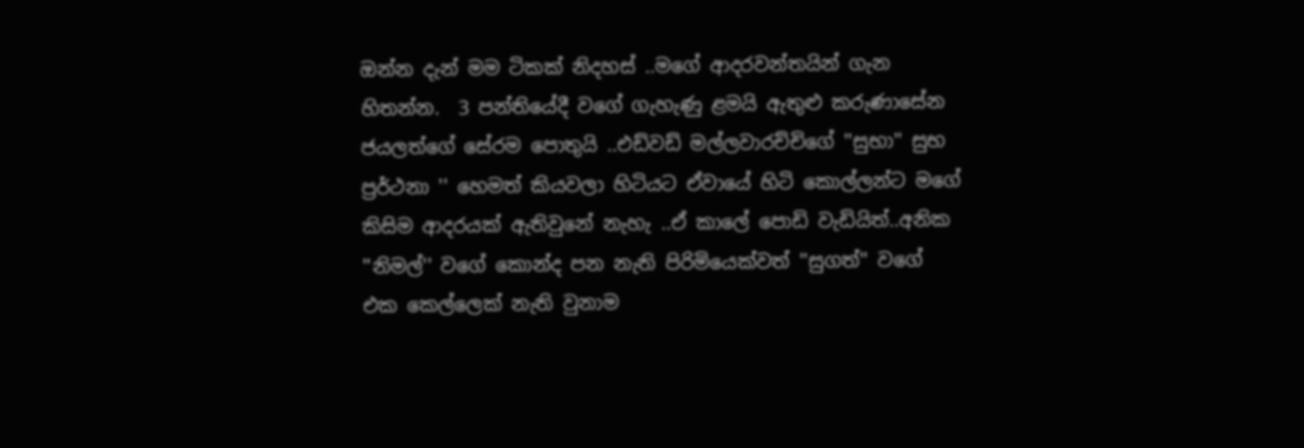ඔන්න දැන් මම ටිකක් නිදහස් ..මගේ ආදරවන්තයින් ගැන හිතන්න.  3 පන්තියේදී වගේ ගැහැණු ළමයි ඇතුළු කරුණාසේන ජයලත්ගේ සේරම පොතුයි ..එඩ්වඩ් මල්ලවාරච්චිගේ ''සුභා'' සුභ ප්‍රර්ථනා '' හෙමත් කියවලා හිටියට ඒවායේ හිටි කොල්ලන්ට මගේ කිසිම ආදරයක් ඇතිවුනේ නැහැ ..ඒ කාලේ පොඩි වැඩියිත්..අනික ''නිමල්'' වගේ කොන්ද පන නැති පිරිමියෙක්වත් ''සුගත්'' වගේ එක කෙල්ලෙක් නැති වුනාම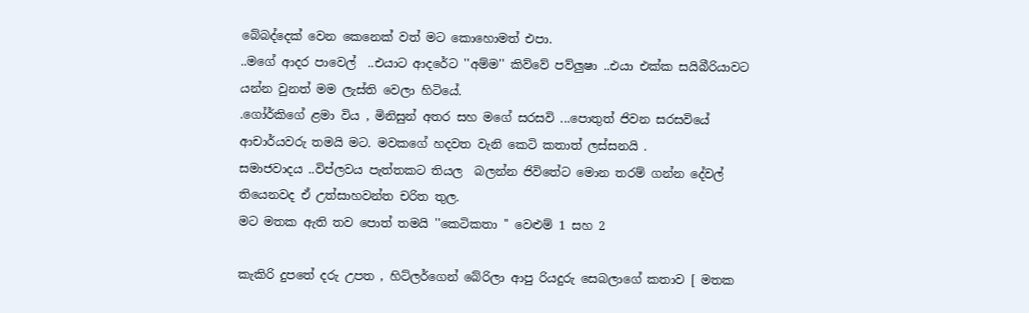බේබද්දෙක් වෙන කෙනෙක් වත් මට කොහොමත් එපා.
..මගේ ආදර පාවෙල්  ..එයාට ආදරේට ''අම්ම'' කිව්වේ පව්ලුෂා ..එයා එක්ක සයිබීරියාවට යන්න වුනත් මම ලැස්ති වෙලා හිටියේ.
.ගෝර්කිගේ ළමා විය , මිනිසුන් අතර සහ මගේ සරසවි ...පොතුත් ජිවන සරසවියේ ආචාර්යවරු තමයි මට. මවකගේ හදවත වැනි කෙටි කතාත් ලස්සනයි .
සමාජවාදය ..විප්ලවය පැත්තකට තියල  බලන්න ජිවිතේට මොන තරම් ගන්න දේවල් තියෙනවද ඒ උත්සාහවන්ත චරිත තුල.
මට මතක ඇති තව පොත් තමයි ''කෙටිකතා '' වෙළුම් 1 සහ 2

කැකිරි දුපතේ දරු උපත , හිට්ලර්ගෙන් බේරිලා ආපු රියදුරු සෙබලාගේ කතාව [ මතක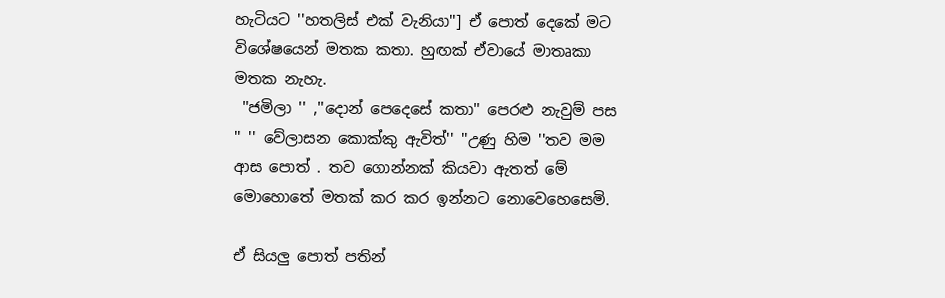හැටියට ''හතලිස් එක් වැනියා''] ඒ පොත් දෙකේ මට විශේෂයෙන් මතක කතා. හුඟක් ඒවායේ මාතෘකා මතක නැහැ.
 ''ජමිලා '' ,''දොන් පෙදෙසේ කතා'' පෙරළු නැවුම් පස '' '' වේලාසන කොක්කු ඇවිත්'' ''උණු හිම ''තව මම ආස පොත් . තව ගොන්නක් කියවා ඇතත් මේ මොහොතේ මතක් කර කර ඉන්නට නොවෙහෙසෙමි.

ඒ සියලු පොත් පතින්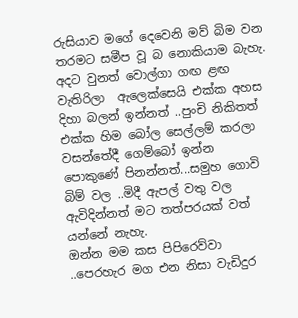රුසියාව මගේ දෙවෙනි මව් බිම වන තරමට සමීප වූ බ නොකියාම බැහැ. අදට වුනත් වොල්ගා ගඟ ළඟ වැතිරිලා  ඇලෙක්සෙයි එක්ක අහස දිහා බලන් ඉන්නත් ..පුංචි නිකිතත් එක්ක හිම බෝල සෙල්ලම් කරලා වසන්තේදී ගෙම්බෝ ඉන්න පොකුණේ පිනන්නත්...සමුහ ගොවි බිම් වල ..මිදී ඇපල් වතු වල ඇවිදින්නත් මට තත්පරයක් වත් යන්නේ නැහැ.
ඔන්න මම කස පිපිරෙව්වා ..පෙරහැර මග එන නිසා වැඩිදුර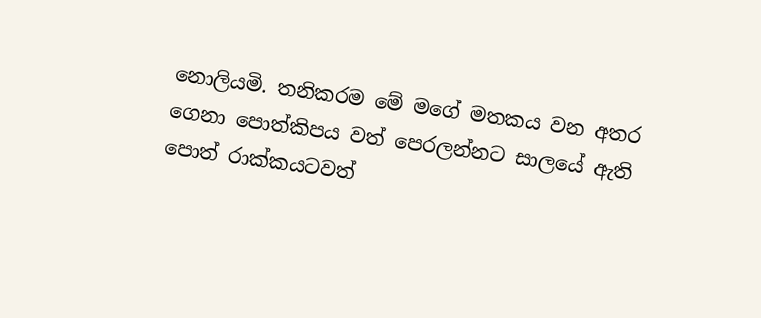නොලියමි. තනිකරම මේ මගේ මතකය වන අතර ගෙනා පොත්කිපය වත් පෙරලන්නට සාලයේ ඇති පොත් රාක්කයටවත්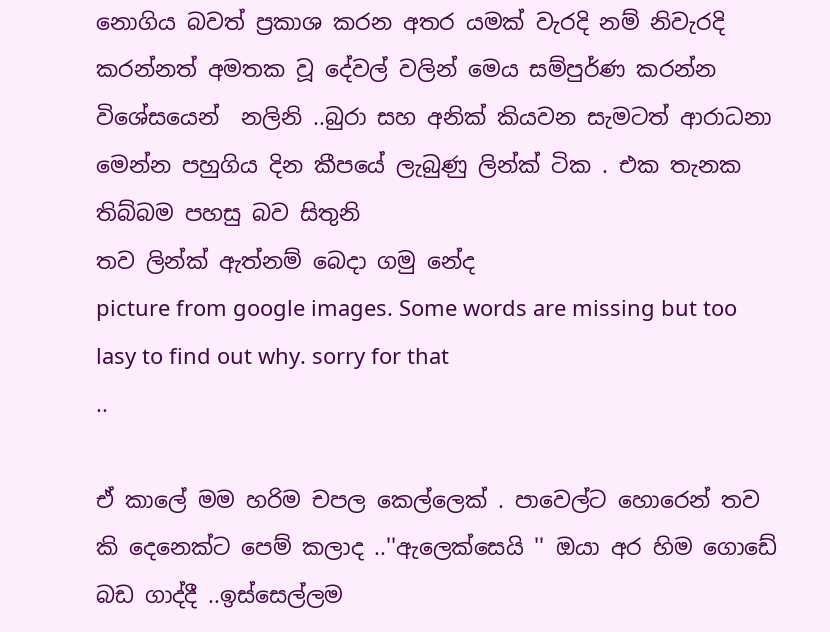නොගිය බවත් ප්‍රකාශ කරන අතර යමක් වැරදි නම් නිවැරදි කරන්නත් අමතක වූ දේවල් වලින් මෙය සම්පුර්ණ කරන්න විශේසයෙන්  නලිනි ..බුරා සහ අනික් කියවන සැමටත් ආරාධනා
මෙන්න පහුගිය දින කීපයේ ලැබුණු ලින්ක් ටික . එක තැනක තිබ්බම පහසු බව සිතුනි
තව ලින්ක් ඇත්නම් බෙදා ගමු නේද
picture from google images. Some words are missing but too lasy to find out why. sorry for that
..

ඒ කාලේ මම හරිම චපල කෙල්ලෙක් . පාවෙල්ට හොරෙන් තව කි දෙනෙක්ට පෙම් කලාද ..''ඇලෙක්සෙයි '' ඔයා අර හිම ගොඩේ බඩ ගාද්දී ..ඉස්සෙල්ලම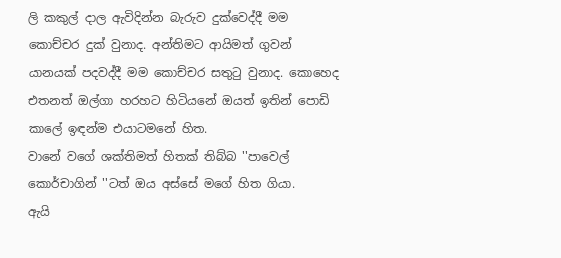ලි කකුල් දාල ඇවිදින්න බැරුව දුක්වෙද්දී මම කොච්චර දුක් වුනාද. අන්තිමට ආයිමත් ගුවන් යානයක් පදවද්දී මම කොච්චර සතුටු වුනාද. කොහෙද එතනත් ඔල්ගා හරහට හිටියනේ ඔයත් ඉතින් පොඩි කාලේ ඉඳන්ම එයාටමනේ හිත.
වානේ වගේ ශක්තිමත් හිතක් තිබ්බ ''පාවෙල් කොර්චාගින් ''ටත් ඔය අස්සේ මගේ හිත ගියා.
ඇයි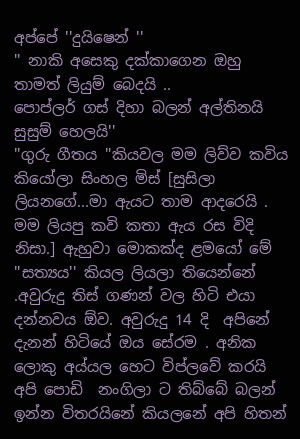අප්පේ ''දුයිෂෙන් ''
'' නාකි අසෙකු දක්කාගෙන ඔහු තාමත් ලියුම් බෙදයි ..
පොප්ලර් ගස් දිහා බලන් අල්තිනයි සුසුම් හෙලයි''
''ගුරු ගීතය ''කියවල මම ලිව්ව කවිය කියෝලා සිංහල මිස් [සුසිලා ලියනගේ...මා ඇයට තාම ආදරෙයි . මම ලියපු කවි කතා ඇය රස විදි නිසා.] ඇහුවා මොකක්ද ළමයෝ මේ ''සත්‍යය'' කියල ලියලා තියෙන්නේ .අවුරුදු තිස් ගණන් වල හිටි එයා දන්නවය ඕව. අවුරුදු 14 දි  අපිනේ දැනන් හිටියේ ඔය සේරම . අනික ලොකු අය්යල හෙට විප්ලවේ කරයි අපි පොඩි  නංගිලා ට තිබ්බේ බලන් ඉන්න විතරයිනේ කියලනේ අපි හිතන්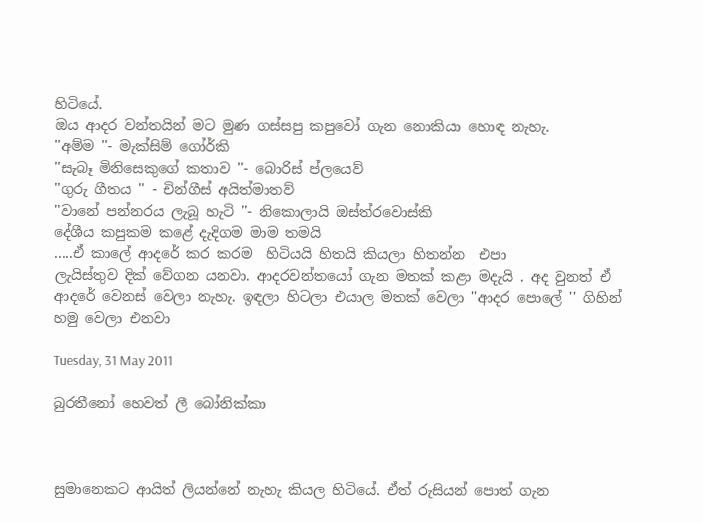හිටියේ.
ඔය ආදර වන්තයින් මට මුණ ගස්සපු කපුවෝ ගැන නොකියා හොඳ නැහැ.
''අම්ම ''- මැක්සිම් ගෝර්කි
''සැබෑ මිනිසෙකුගේ කතාව ''- බොරිස් ප්ලයෙව්
''ගුරු ගීතය '' - චින්ගීස් අයිත්මාතව්
''වානේ පන්නරය ලැබූ හැටි ''- නිකොලායි ඔස්ත්රවොස්කි
දේශීය කපුකම කළේ දැදිගම මාම තමයි
.....ඒ කාලේ ආදරේ කර කරම  හිටියයි හිතයි කියලා හිතන්න  එපා
ලැයිස්තුව දික් වේගන යනවා. ආදරවන්තයෝ ගැන මතක් කළා මදැයි . අද වුනත් ඒ ආදරේ වෙනස් වෙලා නැහැ. ඉඳලා හිටලා එයාල මතක් වෙලා ''ආදර පොලේ '' ගිහින් හමු වෙලා එනවා

Tuesday, 31 May 2011

බුරතීනෝ හෙවත් ලී බෝනික්කා



සුමානෙකට ආයිත් ලියන්නේ නැහැ කියල හිටියේ. ඒත් රුසියන් පොත් ගැන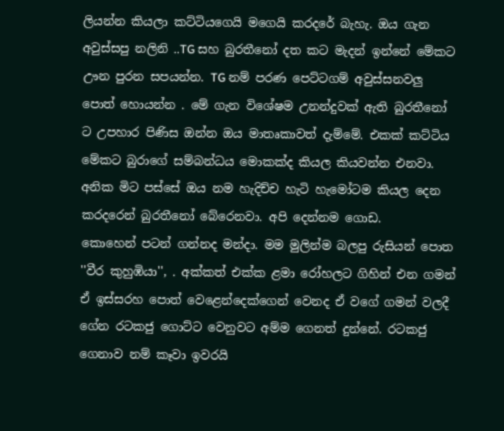ලියන්න කියලා කට්ටියගෙයි මගෙයි කරදරේ බැහැ. ඔය ගැන අවුස්සපු නලිනි ..TG සහ බුරතීනෝ දත කට මැදන් ඉන්නේ මේකට ඌන පුරන සපයන්න. TG නම් පරණ පෙට්ටගම් අවුස්සනවලු  පොත් හොයන්න . මේ ගැන විශේෂම උනන්දුවක් ඇති බුරතීනෝ ට උපහාර පිණිස ඔන්න ඔය මාතෘකාවත් දැම්මේ. එකක් කට්ටිය මේකට බුරාගේ සම්බන්ධය මොකක්ද කියල කියවන්න එනවා. අනික මිට පස්සේ ඔය නම හැදිච්ච හැටි හැමෝටම කියල දෙන කරදරෙන් බුරතීනෝ බේරෙනවා. අපි දෙන්නම ගොඩ.
කොහෙන් පටන් ගන්නද මන්දා. මම මුලින්ම බලපු රුසියන් පොත ''වීර කුහුඹියා'', . අක්කත් එක්ක ළමා රෝහලට ගිහින් එන ගමන් ඒ ඉස්සරහ පොත් වෙළෙන්දෙක්ගෙන් වෙනද ඒ වගේ ගමන් වලදී ගේන රටකජු ගොට්ට වෙනුවට අම්ම ගෙනත් දුන්නේ. රටකජු ගෙනාව නම් කෑවා ඉවරයි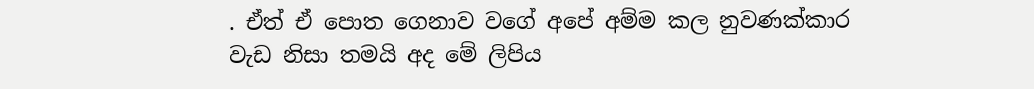. ඒත් ඒ පොත ගෙනාව වගේ අපේ අම්ම කල නුවණක්කාර වැඩ නිසා තමයි අද මේ ලිපිය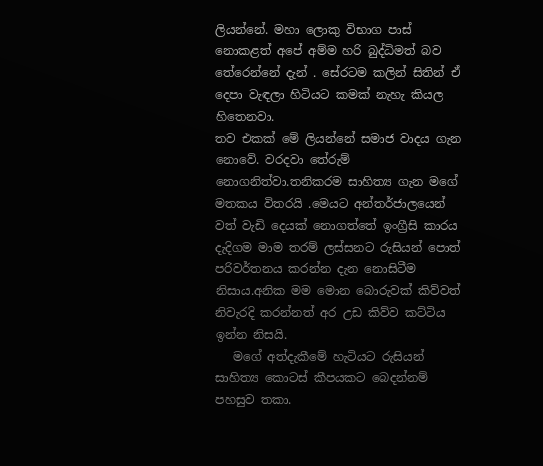ලියන්නේ. මහා ලොකු විභාග පාස් නොකළත් අපේ අම්ම හරි බුද්ධිමත් බව තේරෙන්නේ දැන් . සේරටම කලින් සිතින් ඒ දෙපා වැඳලා හිටියට කමක් නැහැ කියල හිතෙනවා.
තව එකක් මේ ලියන්නේ සමාජ වාදය ගැන නොවේ. වරදවා තේරුම් නොගනිත්වා.තනිකරම සාහිත්‍ය ගැන මගේ මතකය විතරයි .මෙයට අන්තර්ජාලයෙන් වත් වැඩි දෙයක් නොගත්තේ ඉංග්‍රීසි කාරය දැදිගම මාම තරම් ලස්සනට රුසියන් පොත් පරිවර්තනය කරන්න දැන නොසිටීම නිසාය.අනික මම මොන බොරුවක් කිව්වත් නිවැරදි කරන්නත් අර උඩ කිව්ව කට්ටිය ඉන්න නිසයි.
   මගේ අත්දැකීමේ හැටියට රුසියන් සාහිත්‍ය කොටස් කීපයකට බෙදන්නම් පහසුව තකා.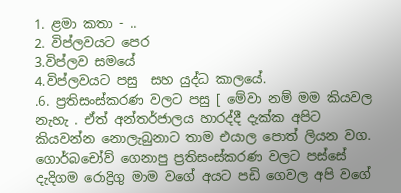1. ළමා කතා - ..
2. විප්ලවයට පෙර
3.විප්ලව සමයේ
4.විප්ලවයට පසු  සහ යුද්ධ කාලයේ.
.6. ප්‍රතිසංස්කරණ වලට පසු [ මේවා නම් මම කියවල  නැහැ . ඒත් අන්තර්ජාලය හාරද්දී දැක්ක අපිට කියවන්න නොලැබුනාට තාම එයාල පොත් ලියන වග. ගොර්බචෝව් ගෙනාපු ප්‍රතිසංස්කරණ වලට පස්සේ දැදිගම රොද්‍රිගු මාම වගේ අයට පඩි ගෙවල අපි වගේ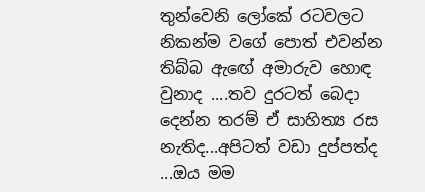තුන්වෙනි ලෝකේ රටවලට නිකන්ම වගේ පොත් එවන්න තිබ්බ ඇඟේ අමාරුව හොඳ වුනාද ....තව දුරටත් බෙදා දෙන්න තරම් ඒ සාහිත්‍ය රස නැතිද...අපිටත් වඩා දුප්පත්ද ...ඔය මම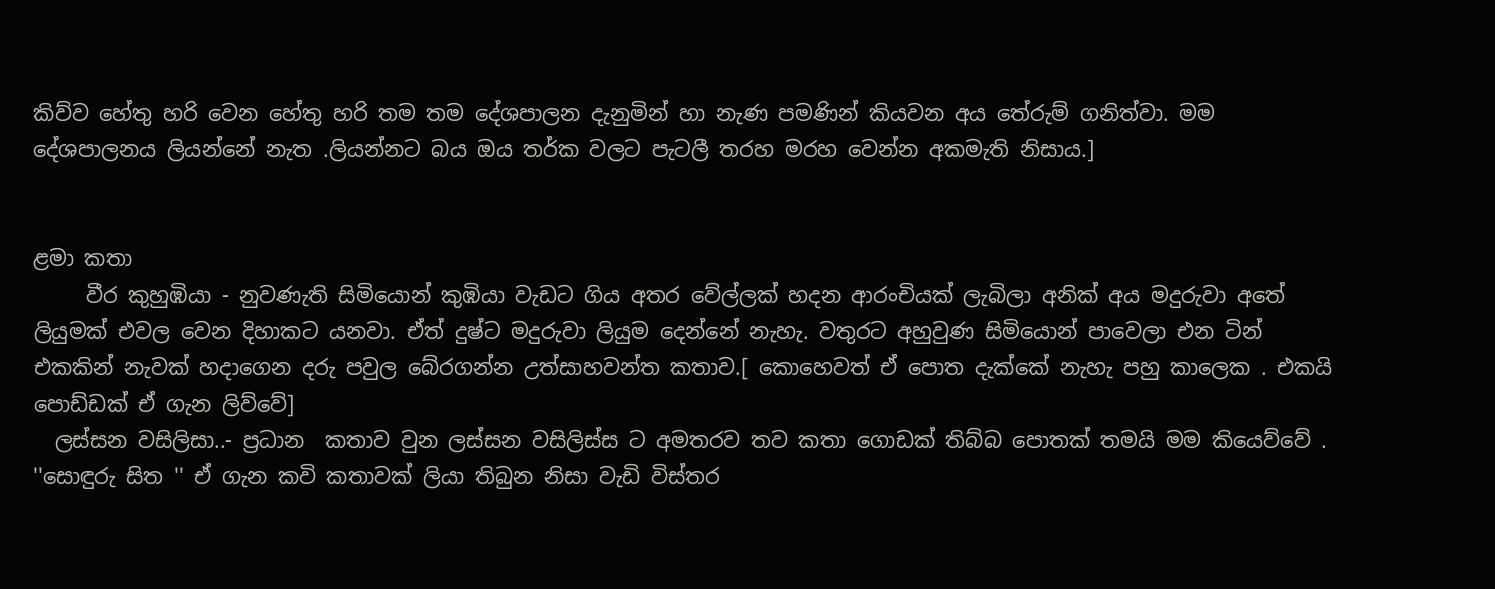කිව්ව හේතු හරි වෙන හේතු හරි තම තම දේශපාලන දැනුමින් හා නැණ පමණින් කියවන අය තේරුම් ගනිත්වා. මම  දේශපාලනය ලියන්නේ නැත .ලියන්නට බය ඔය තර්ක වලට පැටලී තරහ මරහ වෙන්න අකමැති නිසාය.]


ළමා කතා
     වීර කුහුඹියා - නුවණැති සිමියොන් කුඹියා වැඩට ගිය අතර වේල්ලක් හදන ආරංචියක් ලැබිලා අනික් අය මදුරුවා අතේ ලියුමක් එවල වෙන දිහාකට යනවා. ඒත් දුෂ්ට මදුරුවා ලියුම දෙන්නේ නැහැ. වතුරට අහුවුණ සිමියොන් පාවෙලා එන ටින් එකකින් නැවක් හදාගෙන දරු පවුල බේරගන්න උත්සාහවන්ත කතාව.[ කොහෙවත් ඒ පොත දැක්කේ නැහැ පහු කාලෙක . එකයි පොඩ්ඩක් ඒ ගැන ලිව්වේ]
  ලස්සන වසිලිසා..- ප්‍රධාන  කතාව වුන ලස්සන වසිලිස්ස ට අමතරව තව කතා ගොඩක් තිබ්බ පොතක් තමයි මම කියෙව්වේ . ''සොඳුරු සිත '' ඒ ගැන කවි කතාවක් ලියා තිබුන නිසා වැඩි විස්තර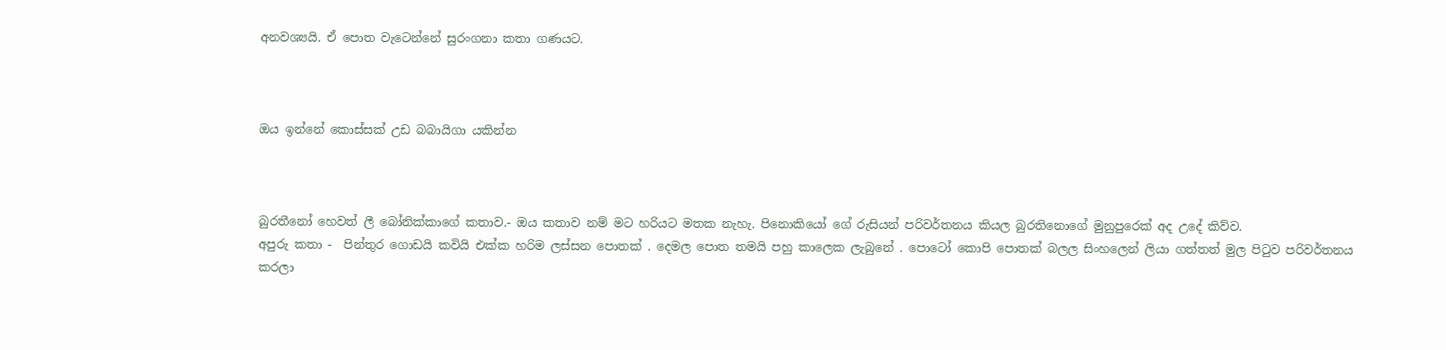අනවශ්‍යයි. ඒ පොත වැටෙන්නේ සුරංගනා කතා ගණයට.



ඔය ඉන්නේ කොස්සක් උඩ බබායිගා යකින්න



බුරතීනෝ හෙවත් ලී බෝනික්කාගේ කතාව.- ඔය කතාව නම් මට හරියට මතක නැහැ. පිනොකියෝ ගේ රුසියන් පරිවර්තනය කියල බුරතිනොගේ මුනුපුරෙක් අද උදේ කිව්ව.
අපුරු කතා -  පින්තුර ගොඩයි කවියි එක්ක හරිම ලස්සන පොතක් . දෙමල පොත තමයි පහු කාලෙක ලැබුනේ . පොටෝ කොපි පොතක් බලල සිංහලෙන් ලියා ගත්තත් මුල පිටුව පරිවර්තනය කරලා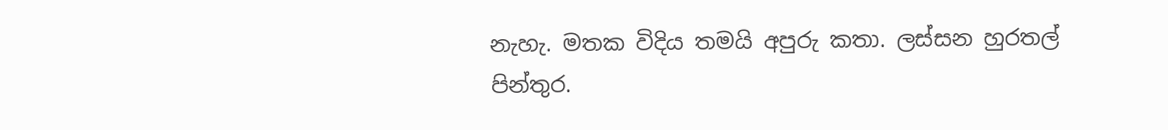නැහැ. මතක විදිය තමයි අපුරු කතා. ලස්සන හුරතල් පින්තුර.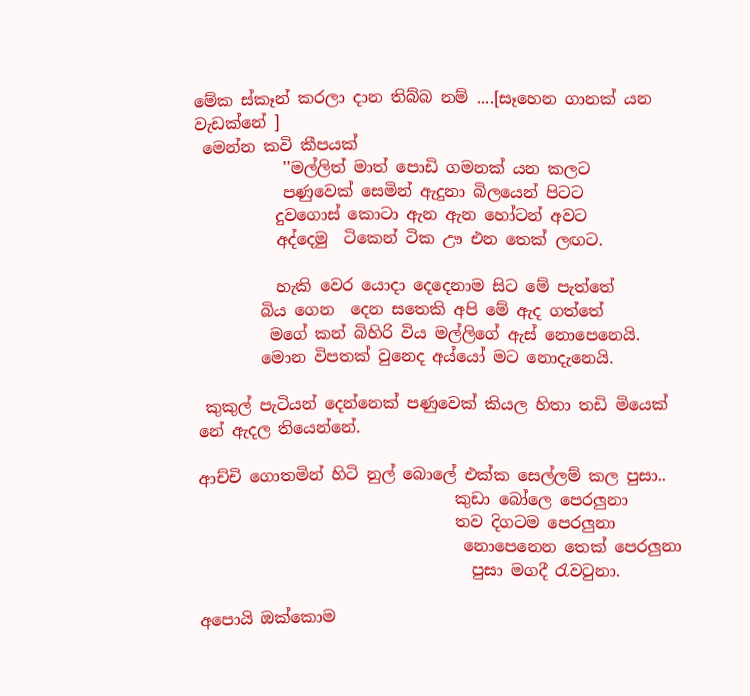මේක ස්කෑන් කරලා දාන තිබ්බ නම් ....[සෑහෙන ගානක් යන වැඩක්නේ ]
 මෙන්න කවි කීපයක්
           ''මල්ලිත් මාත් පොඩි ගමනක් යන කලට
           පණුවෙක් සෙමින් ඇදුනා බිලයෙන් පිටට
          දුවගොස් කොටා ඇන ඇන හෝටන් අවට
          අද්දෙමු  ටිකෙන් ටික ඌ එන තෙක් ලඟට.

          හැකි වෙර යොදා දෙදෙනාම සිට මේ පැත්තේ
        බිය ගෙන  දෙන සතෙකි අපි මේ ඇද ගත්තේ
         මගේ කන් බිහිරි විය මල්ලිගේ ඇස් නොපෙනෙයි.
        මොන විපතක් වුනෙද අය්යෝ මට නොදැනෙයි.

 කුකුල් පැටියන් දෙන්නෙක් පණුවෙක් කියල හිතා තඩි මියෙක් නේ ඇදල තියෙන්නේ.

ආච්චි ගොතමින් හිටි නුල් බොලේ එක්ක සෙල්ලම් කල පුසා..
                                කුඩා බෝලෙ පෙරලුනා
                                තව දිගටම පෙරලුනා
                                 නොපෙනෙන තෙක් පෙරලුනා
                                  පුසා මගදී රැවටුනා.

අපොයි ඔක්කොම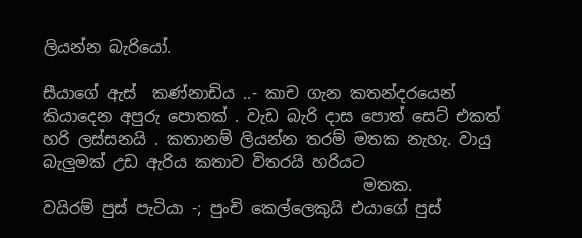ලියන්න බැරියෝ.

සීයාගේ ඇස්  කණ්නාඩිය ..- කාච ගැන කතන්දරයෙන් කියාදෙන අපුරු පොතක් . වැඩ බැරි දාස පොත් සෙට් එකත් හරි ලස්සනයි . කතානම් ලියන්න තරම් මතක නැහැ. වායු බැලුමක් උඩ ඇරිය කතාව විතරයි හරියට
                                        මතක.
වයිරම් පුස් පැටියා -; පුංචි කෙල්ලෙකුයි එයාගේ පුස්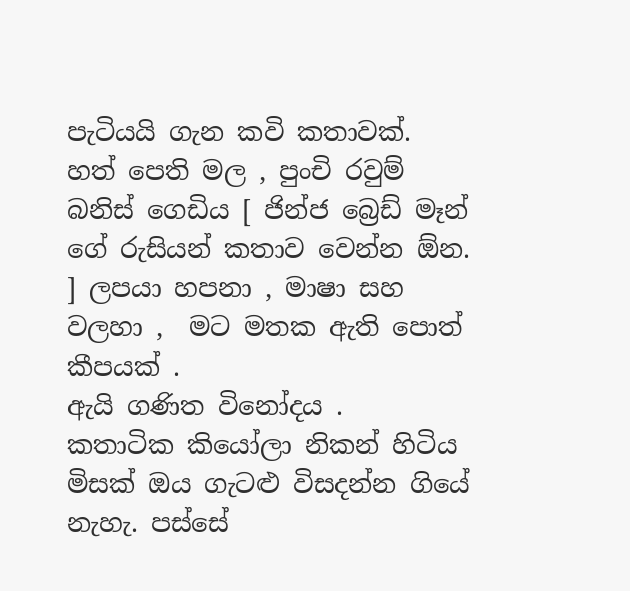පැටියයි ගැන කවි කතාවක්.
හත් පෙති මල , පුංචි රවුම් බනිස් ගෙඩිය [ ජින්ජ බ්‍රෙඩ් මෑන් ගේ රුසියන් කතාව වෙන්න ඕන. ] ලපයා හපනා , මාෂා සහ වලහා ,  මට මතක ඇති පොත් කීපයක් .
ඇයි ගණිත විනෝදය .   කතාටික කියෝලා නිකන් හිටිය මිසක් ඔය ගැටළු විසදන්න ගියේ නැහැ. පස්සේ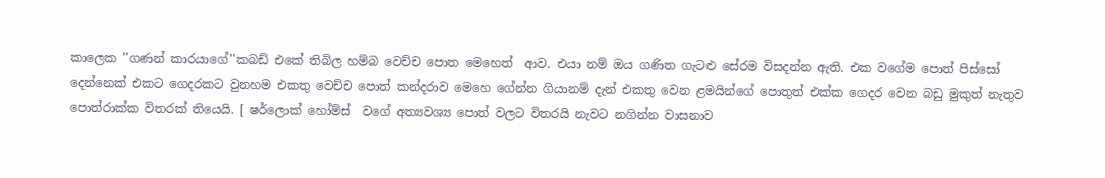කාලෙක ''ගණන් කාරයාගේ''කබඩ් එකේ තිබිල හම්බ වෙච්ච පොත මෙහෙත්  ආව. එයා නම් ඔය ගණිත ගැටළු සේරම විසදන්න ඇති. එක වගේම පොත් පිස්සෝ දෙන්නෙක් එකට ගෙදරකට වුනහම එකතු වෙච්ච පොත් කන්දරාව මෙහෙ ගේන්න ගියානම් දැන් එකතු වෙන ළමයින්ගේ පොතුත් එක්ක ගෙදර වෙන බඩු මුකුත් නැතුව පොත්රාක්ක විතරක් තියෙයි. [ ෂර්ලොක් හෝම්ස්  වගේ අත්‍යවශ්‍ය පොත් වලට විතරයි නැවට නගින්න වාසනාව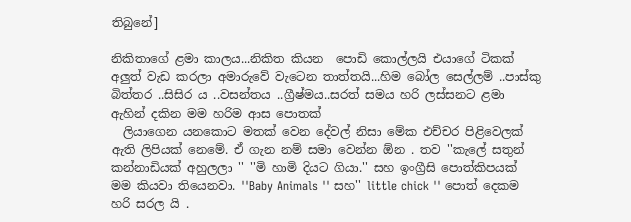තිබුනේ]

නිකිතාගේ ළමා කාලය...නිකිත කියන  පොඩි කොල්ලයි එයාගේ ටිකක් අලුත් වැඩ කරලා අමාරුවේ වැටෙන තාත්තයි...හිම බෝල සෙල්ලම් ..පාස්කු බිත්තර ..සිසිර ය ..වසන්තය ..ග්‍රීෂ්මය..සරත් සමය හරි ලස්සනට ළමා ඇහින් දකින මම හරිම ආස පොතක්
  ලියාගෙන යනකොට මතක් වෙන දේවල් නිසා මේක එච්චර පිළිවෙලක් ඇති ලිපියක් නෙමේ. ඒ ගැන නම් සමා වෙන්න ඕන . තව ''කැලේ සතුන් කන්නාඩියක් අහුලලා '' ''මි හාමි දියට ගියා.'' සහ ඉංග්‍රීසි පොත්කිපයක් මම කියවා තියෙනවා. ''Baby Animals '' සහ'' little chick '' පොත් දෙකම හරි සරල යි .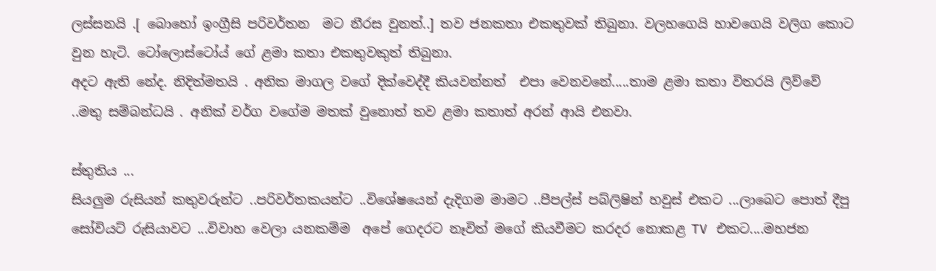ලස්සනයි .[ බොහෝ ඉංග්‍රීසි පරිවර්තන  මට නීරස වුනත්..] තව ජනකතා එකතුවක් තිබුනා. වලහගෙයි හාවගෙයි වලිග කොට වුන හැටි. ටෝලොස්ටෝය් ගේ ළමා කතා එකතුවකුත් තිබුනා.
අදට ඇති නේද. නිදිත්මතයි . අනික මාගල වගේ දික්වෙද්දී කියවන්නත්  එපා වෙනවනේ.....තාම ළමා කතා විතරයි ලිව්වේ ..මතු සම්බන්ධයි . අනික් වර්ග වගේම මතක් වුනොත් තව ළමා කතාත් අරන් ආයි එනවා.

ස්තුතිය ...
සියලුම රුසියන් කතුවරුන්ට ..පරිවර්තකයන්ට ..විශේෂයෙන් දැදිගම මාමට ..පීපල්ස් පබ්ලිෂින් හවුස් එකට ...ලාබෙට පොත් දීපු සෝවියට් රුසියාවට ...විවාහ වෙලා යනකම්ම  අපේ ගෙදරට නෑවිත් මගේ කියවීමට කරදර නොකළ TV එකට....මහජන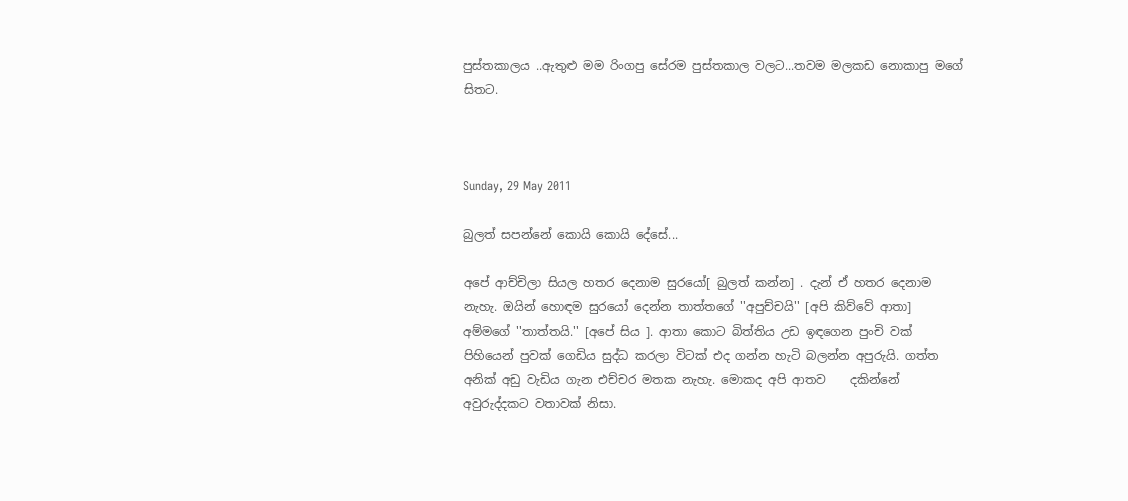පුස්තකාලය ..ඇතුළු මම රිංගපු සේරම පුස්තකාල වලට...තවම මලකඩ නොකාපු මගේ සිතට.



Sunday, 29 May 2011

බුලත් සපන්නේ කොයි කොයි දේසේ...

අපේ ආච්චිලා සියල හතර දෙනාම සුරයෝ[ බුලත් කන්න] . දැන් ඒ හතර දෙනාම නැහැ. ඔයින් හොඳම සුරයෝ දෙන්න තාත්තගේ ''අපුච්චයි'' [අපි කිව්වේ ආතා]  අම්මගේ ''තාත්තයි.'' [අපේ සිය ]. ආතා කොට බිත්තිය උඩ ඉඳගෙන පුංචි වක් පිහියෙන් පුවක් ගෙඩිය සුද්ධ කරලා විටක් එද ගන්න හැටි බලන්න අපුරුයි. ගත්ත අනික් අඩු වැඩිය ගැන එච්චර මතක නැහැ. මොකද අපි ආතව    දකින්නේ අවුරුද්දකට වතාවක් නිසා.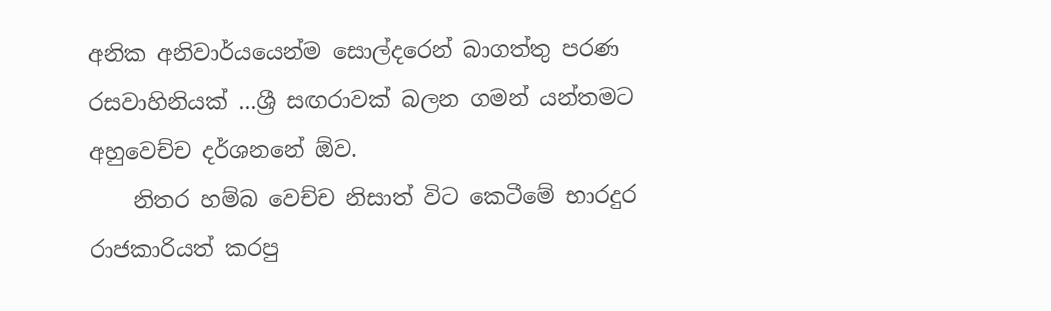අනික අනිවාර්යයෙන්ම සොල්දරෙන් බාගත්තු පරණ රසවාහිනියක් ...ශ්‍රී සඟරාවක් බලන ගමන් යන්තමට අහුවෙච්ච දර්ශනනේ ඕව.
    නිතර හම්බ වෙච්ච නිසාත් විට කෙටීමේ භාරදුර රාජකාරියත් කරපු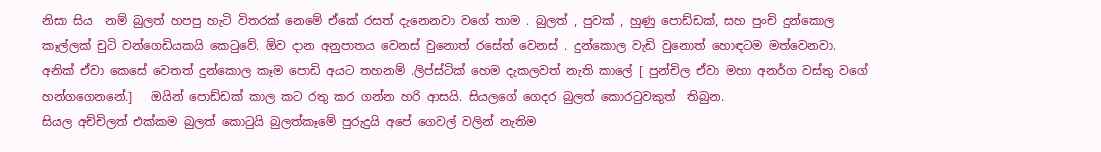නිසා සිය  නම් බුලත් හපපු හැටි විතරක් නෙමේ ඒකේ රසත් දැනෙනවා වගේ තාම . බුලත් , පුවක් , හුණු පොඩ්ඩක්, සහ පුංචි දුන්කොල කෑල්ලක් චුටි වන්ගෙඩියකයි කෙටුවේ. ඕව දාන අනුපාතය වෙනස් වුනොත් රසේත් වෙනස් . දුන්කොල වැඩි වුනොත් හොඳටම මත්වෙනවා. අනික් ඒවා කෙසේ වෙතත් දුන්කොල කෑම පොඩි අයට තහනම් .ලිප්ස්ටික් හෙම දැකලවත් නැති කාලේ [ පුන්චිල ඒවා මහා අනර්ග වස්තු වගේ හන්ගගෙනනේ.]   ඔයින් පොඩ්ඩක් කාල කට රතු කර ගන්න හරි ආසයි. සියලගේ ගෙදර බුලත් කොරටුවකුත්  තිබුන.
සියල අච්චිලත් එක්කම බුලත් කොටුයි බුලත්කෑමේ පුරුදුයි අපේ ගෙවල් වලින් නැතිම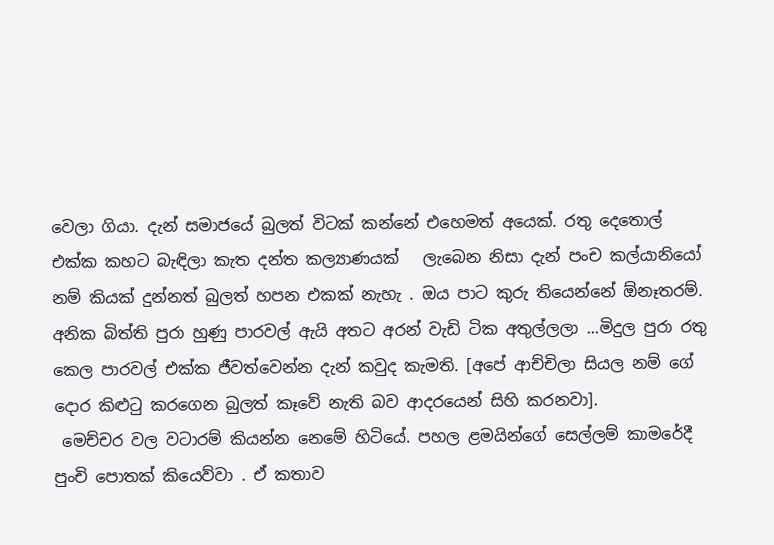වෙලා ගියා. දැන් සමාජයේ බුලත් විටක් කන්නේ එහෙමත් අයෙක්. රතු දෙතොල් එක්ක කහට බැඳිලා කැත දන්ත කල්‍යාණයක්   ලැබෙන නිසා දැන් පංච කල්යානියෝ නම් කියක් දුන්නත් බුලත් හපන එකක් නැහැ . ඔය පාට කුරු තියෙන්නේ ඕනෑතරම්.
අනික බිත්ති පුරා හුණු පාරවල් ඇයි අතට අරන් වැඩි ටික අතුල්ලලා ...මිදුල පුරා රතු කෙල පාරවල් එක්ක ජීවත්වෙන්න දැන් කවුද කැමති. [අපේ ආච්චිලා සියල නම් ගේ දොර කිළුටු කරගෙන බුලත් කෑවේ නැති බව ආදරයෙන් සිහි කරනවා].
 මෙච්චර වල වටාරම් කියන්න නෙමේ හිටියේ. පහල ළමයින්ගේ සෙල්ලම් කාමරේදී පුංචි පොතක් කියෙව්වා . ඒ කතාව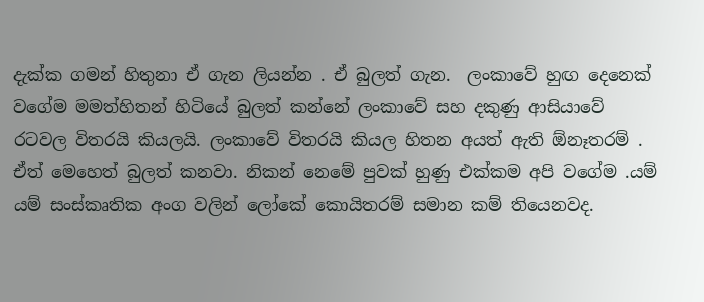දැක්ක ගමන් හිතුනා ඒ ගැන ලියන්න . ඒ බුලත් ගැන.  ලංකාවේ හුඟ දෙනෙක් වගේම මමත්හිතන් හිටියේ බුලත් කන්නේ ලංකාවේ සහ දකුණු ආසියාවේ රටවල විතරයි කියලයි. ලංකාවේ විතරයි කියල හිතන අයත් ඇති ඕනෑතරම් .
ඒත් මෙහෙත් බුලත් කනවා. නිකන් නෙමේ පුවක් හුණු එක්කම අපි වගේම .යම් යම් සංස්කෘතික අංග වලින් ලෝකේ කොයිතරම් සමාන කම් තියෙනවද.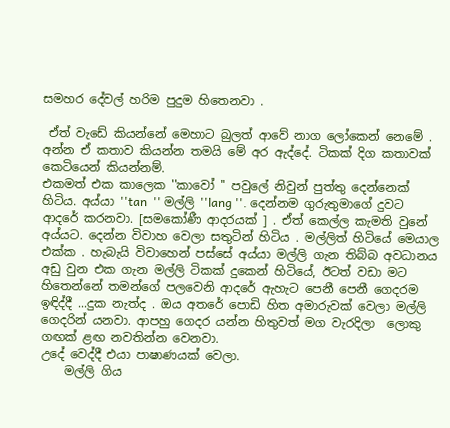සමහර දේවල් හරිම පුදුම හිතෙනවා .

 ඒත් වැඩේ කියන්නේ මෙහාට බුලත් ආවේ නාග ලෝකෙන් නෙමේ . අන්න ඒ කතාව කියන්න තමයි මේ අර ඇද්දේ. ටිකක් දිග කතාවක් කෙටියෙන් කියන්නම්.
එකමත් එක කාලෙක ''කාවෝ '' පවුලේ නිවුන් පුත්තු දෙන්නෙක් හිටිය. අය්යා ''tan  '' මල්ලි ''lang ''. දෙන්නම ගුරුතුමාගේ දුවට ආදරේ කරනවා. [සමකෝණී ආදරයක් ] . ඒත් කෙල්ල කැමති වුනේ අය්යට. දෙන්න විවාහ වෙලා සතුටින් හිටිය . මල්ලිත් හිටියේ මෙයාල එක්ක . හැබැයි විවාහෙන් පස්සේ අය්යා මල්ලි ගැන තිබ්බ අවධානය අඩු වුන එක ගැන මල්ලි ටිකක් දුකෙන් හිටියේ, ඊටත් වඩා මට හිතෙන්නේ තමන්ගේ පලවෙනි ආදරේ ඇහැට පෙනී පෙනී ගෙදරම ඉඳිද්දී ...දුක නැත්ද . ඔය අතරේ පොඩි හිත අමාරුවක් වෙලා මල්ලි ගෙදරින් යනවා. ආපහු ගෙදර යන්න හිතුවත් මග වැරදිලා  ලොකු ගඟක් ළඟ නවතින්න වෙනවා.
උදේ වෙද්දී එයා පාෂාණයක් වෙලා.
    මල්ලි ගිය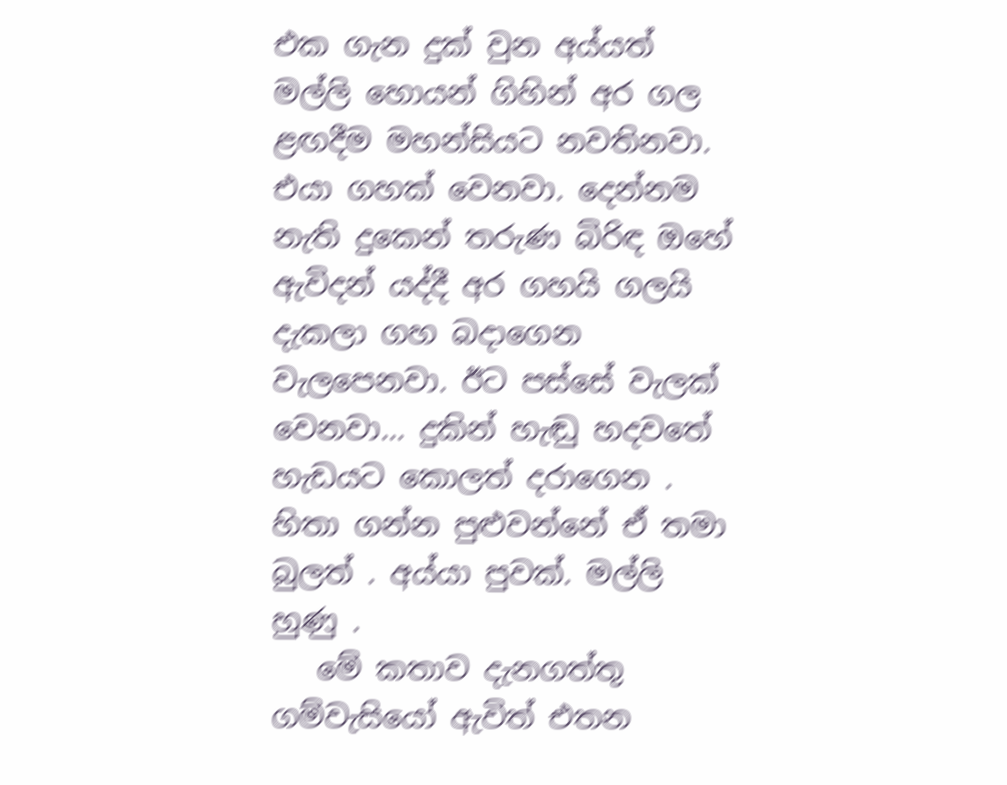එක ගැන දුක් වුන අය්යත් මල්ලි හොයන් ගිහින් අර ගල ළඟදීම මහන්සියට නවතිනවා. එයා ගහක් වෙනවා. දෙන්නම නැති දුකෙන් තරුණ බිරිඳ ඔහේ ඇවිදන් යද්දී අර ගහයි ගලයි දැකලා ගහ බදාගෙන වැලපෙනවා. ඊට පස්සේ වැලක් වෙනවා... දුකින් හැඬු හදවතේ හැඩයට කොලත් දරාගෙන . හිතා ගන්න පුළුවන්නේ ඒ තමා බුලත් . අය්යා පුවක්. මල්ලි හුණු .
   මේ කතාව දැනගත්තු ගම්වැසියෝ ඇවිත් එතන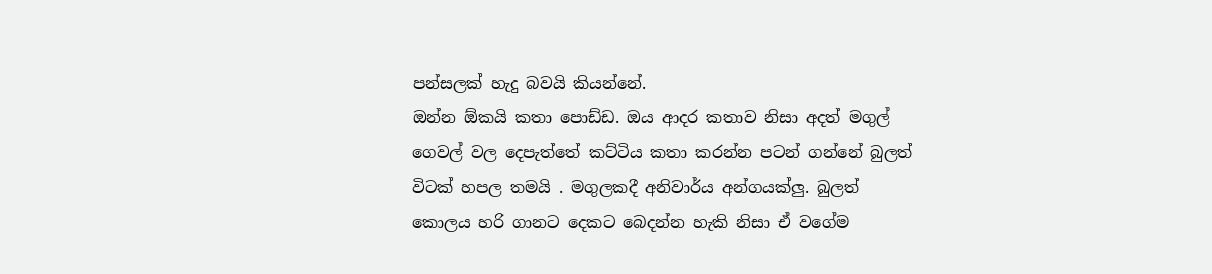පන්සලක් හැදු බවයි කියන්නේ.
ඔන්න ඕකයි කතා පොඩ්ඩ. ඔය ආදර කතාව නිසා අදත් මගුල් ගෙවල් වල දෙපැත්තේ කට්ටිය කතා කරන්න පටන් ගන්නේ බුලත් විටක් හපල තමයි . මගුලකදී අනිවාර්ය අන්ගයක්ලු. බුලත් කොලය හරි ගානට දෙකට බෙදන්න හැකි නිසා ඒ වගේම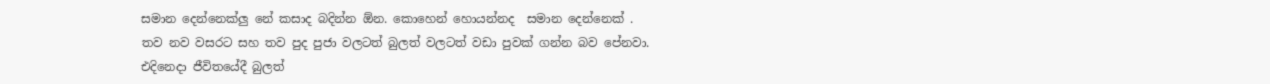සමාන දෙන්නෙක්ලු නේ කසාද බදින්න ඕන. කොහෙන් හොයන්නද  සමාන දෙන්නෙක් .
තව නව වසරට සහ තව පුද පුජා වලටත් බුලත් වලටත් වඩා පුවක් ගන්න බව පේනවා.
එදිනෙදා ජීවිතයේදී බුලත්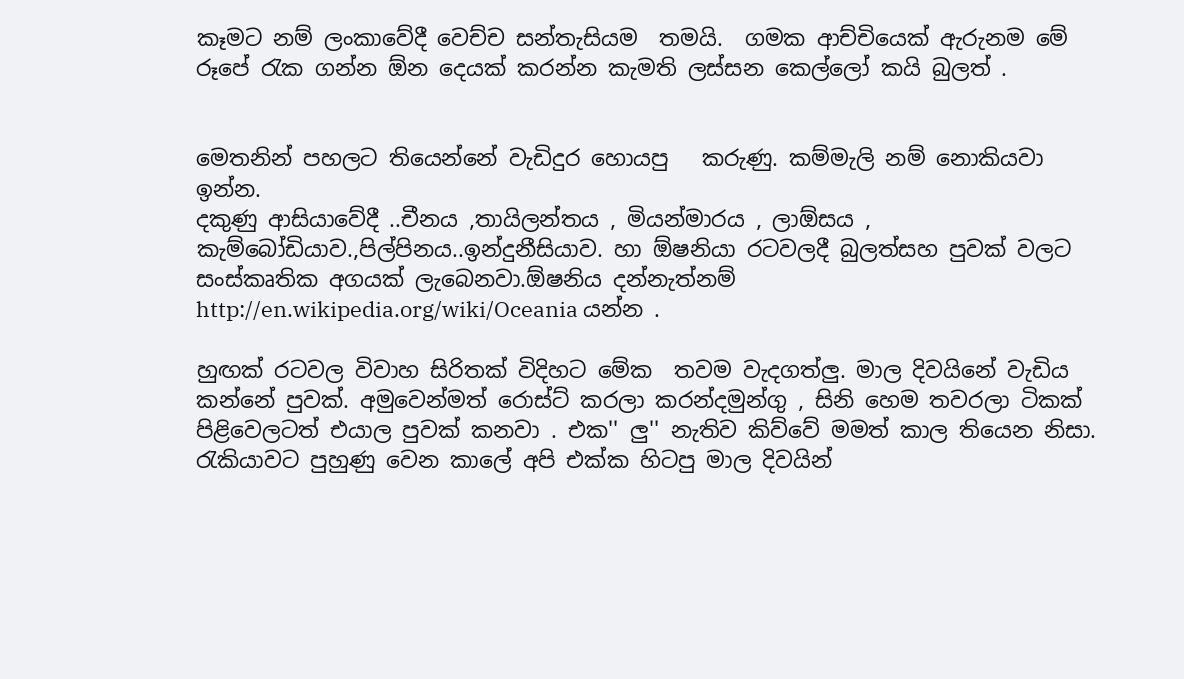කෑමට නම් ලංකාවේදී වෙච්ච සන්තැසියම  තමයි.  ගමක ආච්චියෙක් ඇරුනම මේ රූපේ රැක ගන්න ඕන දෙයක් කරන්න කැමති ලස්සන කෙල්ලෝ කයි බුලත් .


මෙතනින් පහලට තියෙන්නේ වැඩිදුර හොයපු   කරුණු. කම්මැලි නම් නොකියවා ඉන්න.
දකුණු ආසියාවේදී ..චීනය ,තායිලන්තය , මියන්මාරය , ලාඕසය , කැම්බෝඩියාව.,පිල්පිනය..ඉන්දුනීසියාව. හා ඕෂනියා රටවලදී බුලත්සහ පුවක් වලට සංස්කෘතික අගයක් ලැබෙනවා.ඕෂනිය දන්නැත්නම්   http://en.wikipedia.org/wiki/Oceania යන්න .

හුඟක් රටවල විවාහ සිරිතක් විදිහට මේක  තවම වැදගත්ලු. මාල දිවයිනේ වැඩිය කන්නේ පුවක්. අමුවෙන්මත් රොස්ට් කරලා කරන්දමුන්ගු , සිනි හෙම තවරලා ටිකක් පිළිවෙලටත් එයාල පුවක් කනවා . එක'' ලු'' නැතිව කිව්වේ මමත් කාල තියෙන නිසා. රැකියාවට පුහුණු වෙන කාලේ අපි එක්ක හිටපු මාල දිවයින්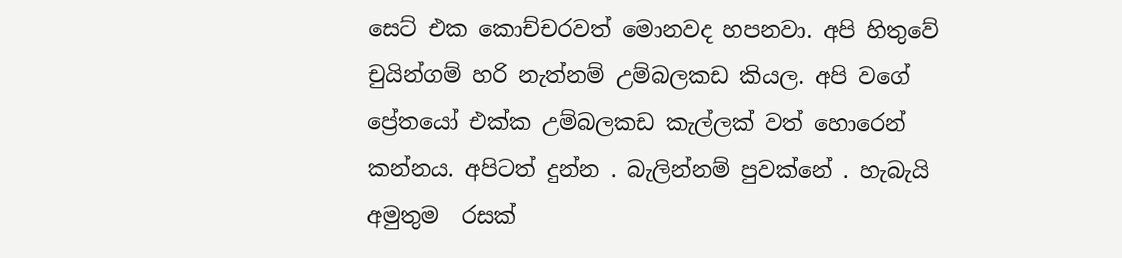සෙට් එක කොච්චරවත් මොනවද හපනවා. අපි හිතුවේ චුයින්ගම් හරි නැත්නම් උම්බලකඩ කියල. අපි වගේ ප්‍රේතයෝ එක්ක උම්බලකඩ කැල්ලක් වත් හොරෙන් කන්නය. අපිටත් දුන්න . බැලින්නම් පුවක්නේ . හැබැයි අමුතුම  රසක්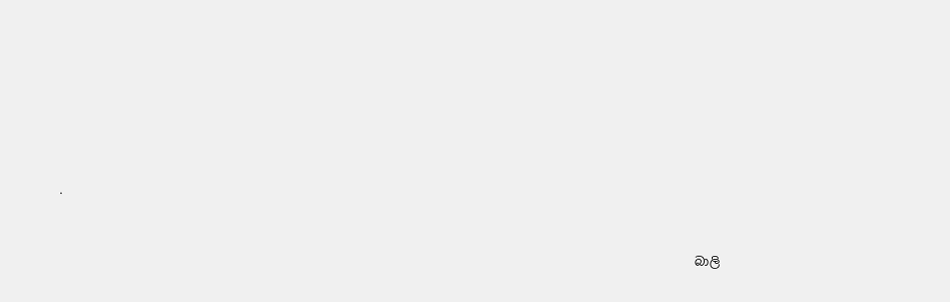.



                                                                                                          බාලි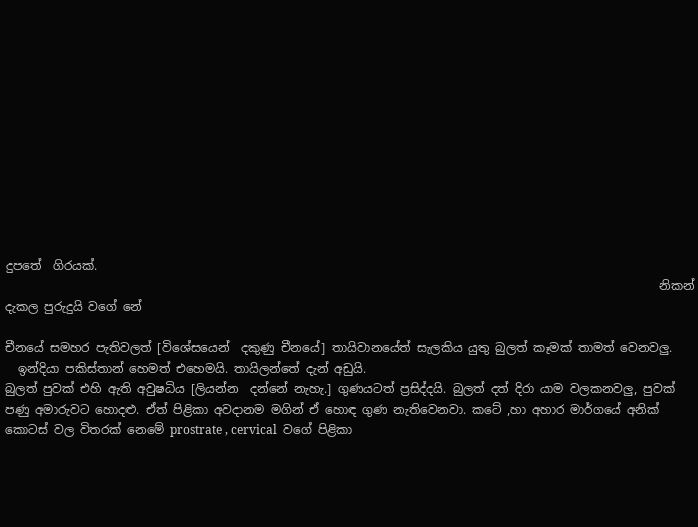දුපතේ  ගිරයක්.
                                                                                                             නිකන් දැකල පුරුදුයි වගේ නේ

චීනයේ සමහර පැතිවලත් [විශේසයෙන්  දකුණු චීනයේ] තායිවානයේත් සැලකිය යුතු බුලත් කෑමක් තාමත් වෙනවලු.
  ඉන්දියා පකිස්තාන් හෙමත් එහෙමයි. තායිලන්තේ දැන් අඩුයි.
බුලත් පුවක් එහි ඇති අවුෂධිය [ලියන්න  දන්නේ නැහැ.] ගුණයටත් ප්‍රසිද්දයි. බුලත් දත් දිරා යාම වලකනවලු, පුවක් පණු අමාරුවට හොදළු. ඒත් පිළිකා අවදානම මගින් ඒ හොඳ ගුණ නැතිවෙනවා. කටේ ,හා අහාර මාර්ගයේ අනික් කොටස් වල විතරක් නෙමේ prostrate , cervical  වගේ පිළිකා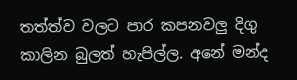තත්ත්ව වලට පාර කපනවලු දිගු කාලින බුලත් හැපිල්ල. අනේ මන්ද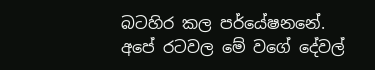බටහිර කල පර්යේෂනනේ. අපේ රටවල මේ වගේ දේවල්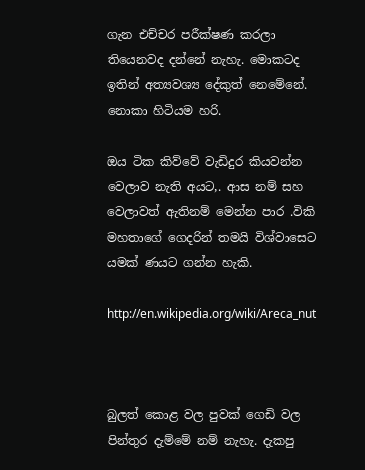ගැන එච්චර පරීක්ෂණ කරලා තියෙනවද දන්නේ නැහැ. මොකටද ඉතින් අත්‍යවශ්‍ය දේකුත් නෙමේනේ. නොකා හිටියම හරි.

ඔය ටික කිව්වේ වැඩිදුර කියවන්න වෙලාව නැති අයට,. ආස නම් සහ වෙලාවත් ඇතිනම් මෙන්න පාර .විකි මහතාගේ ගෙදරින් තමයි විශ්වාසෙට යමක් ණයට ගන්න හැකි.

http://en.wikipedia.org/wiki/Areca_nut



බුලත් කොළ වල පුවක් ගෙඩි වල පින්තුර දැම්මේ නම් නැහැ. දැකපු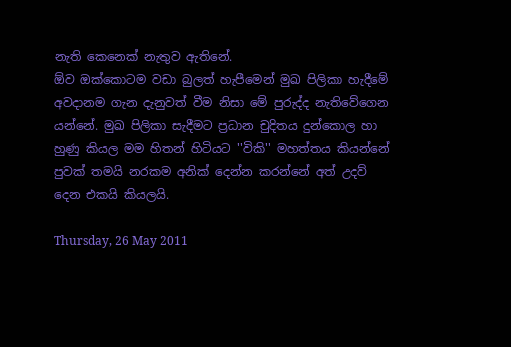නැති කෙනෙක් නැතුව ඇතිනේ.
ඕව ඔක්කොටම වඩා බුලත් හැපීමෙන් මුඛ පිලිකා හැදීමේ අවදානම ගැන දැනුවත් වීම නිසා මේ පුරුද්ද නැතිවේගෙන යන්නේ. මුඛ පිලිකා සැදීමට ප්‍රධාන චුදිතය දුන්කොල හා හුණු කියල මම හිතන් හිටියට ''විකි'' මහත්තය කියන්නේ පුවක් තමයි නරකම අනික් දෙන්න කරන්නේ අත් උදව් දෙන එකයි කියලයි.

Thursday, 26 May 2011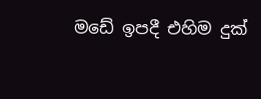මඩේ ඉපදී එහිම දුක්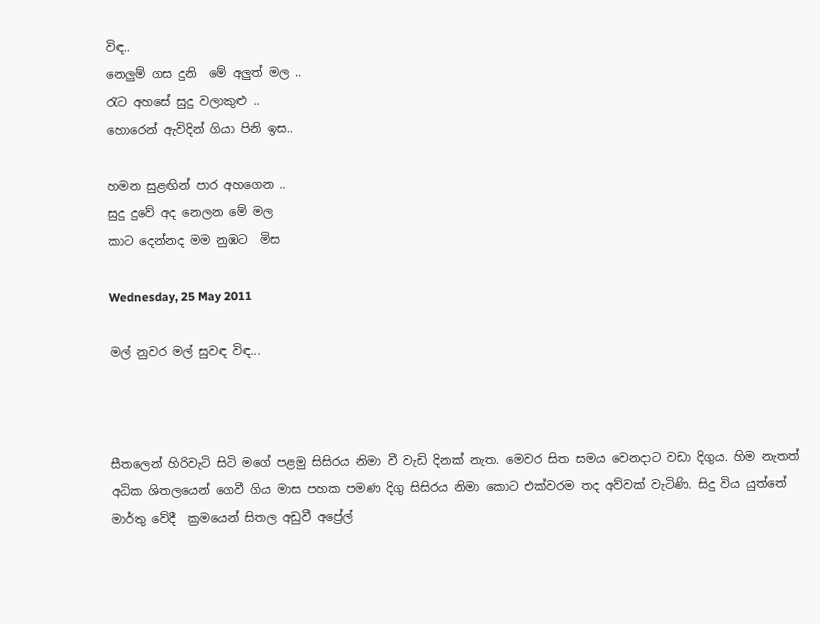විඳ..
නෙලුම් ගස දුනි  මේ අලුත් මල ..
රැට අහසේ සුදු වලාකුළු ..
හොරෙන් ඇවිදින් ගියා පිනි ඉස..

හමන සුළඟින් පාර අහගෙන ..
සුදු දුවේ අද නෙලන මේ මල
කාට දෙන්නද මම නුඹට  මිස

Wednesday, 25 May 2011

මල් නුවර මල් සුවඳ විඳ...



සීතලෙන් හිරිවැටි සිටි මගේ පළමු සිසිරය නිමා වී වැඩි දිනක් නැත. මෙවර සිත සමය වෙනදාට වඩා දිගුය. හිම නැතත් අධික ශිතලයෙන් ගෙවී ගිය මාස පහක පමණ දිගු සිසිරය නිමා කොට එක්වරම තද අව්වක් වැටිණි. සිදු විය යුත්තේ මාර්තු වේදී  ක්‍රමයෙන් සිතල අඩුවී අප්‍රේල්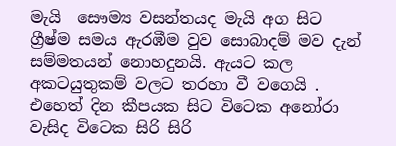මැයි  සෞම්‍ය වසන්තයද මැයි අග සිට ග්‍රීෂ්ම සමය ඇරඹීම වුව සොබාදම් මව දැන් සම්මතයන් නොහදුනයි. ඇයට කල අකටයුතුකම් වලට තරහා වී වගෙයි .
එහෙත් දින කීපයක සිට විටෙක අනෝරා වැසිද විටෙක සිරි සිරි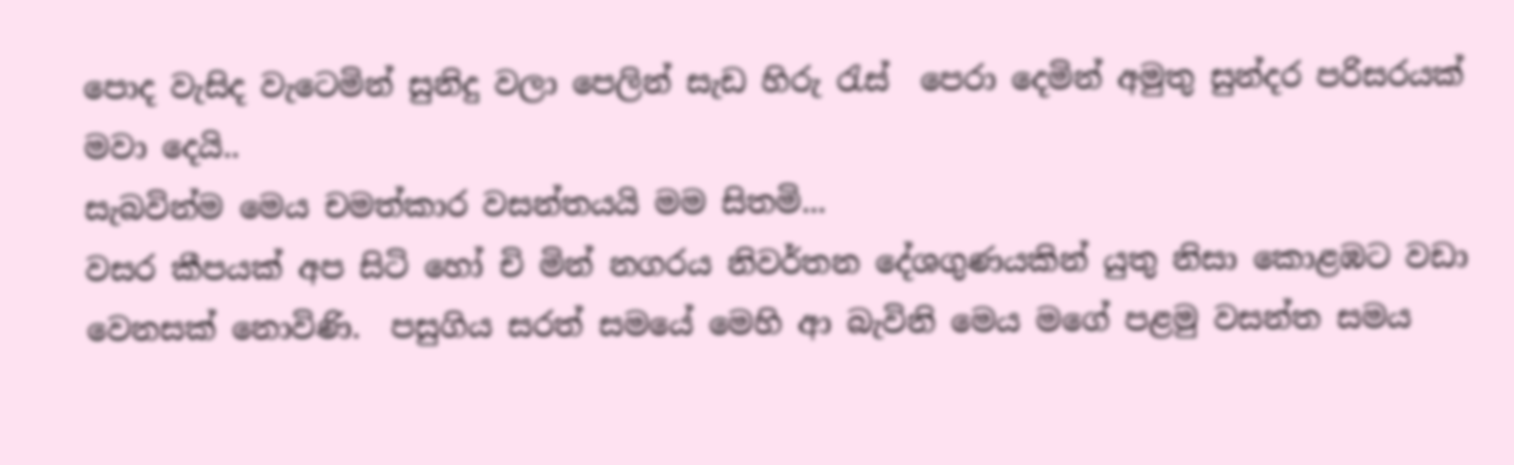පොද වැසිද වැටෙමින් සුනිදු වලා පෙලින් සැඩ හිරු රැස්  පෙරා දෙමින් අමුතු සුන්දර පරිසරයක් මවා දෙයි..
සැබවින්ම මෙය චමත්කාර වසන්තයයි මම සිතමි...
වසර කීපයක් අප සිටි හෝ චි මින් නගරය නිවර්තන දේශගුණයකින් යුතු නිසා කොළඹට වඩා වෙනසක් නොවිණි.  පසුගිය සරත් සමයේ මෙහි ආ බැවිනි මෙය මගේ පළමු වසන්ත සමය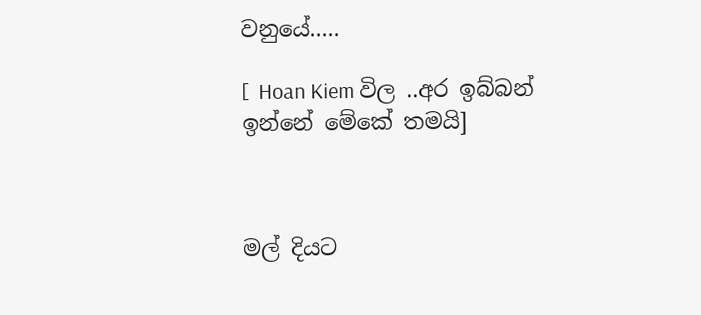වනුයේ.....

[  Hoan Kiem විල ..අර ඉබ්බන් ඉන්නේ මේකේ තමයි]



මල් දියට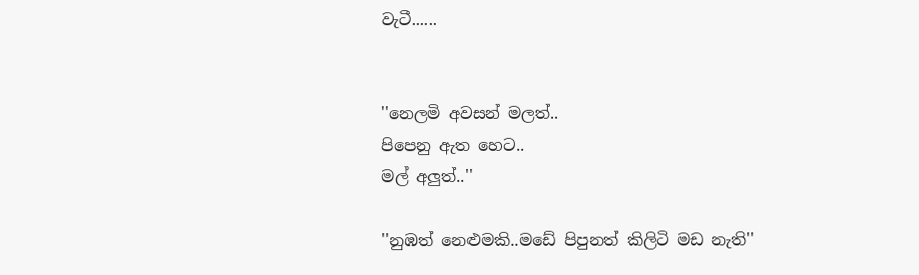වැටී......


''නෙලමි අවසන් මලත්..
පිපෙනු ඇත හෙට..
මල් අලුත්..''

''නුඹත් නෙළුමකි..මඩේ පිපුනත් කිලිටි මඩ නැති''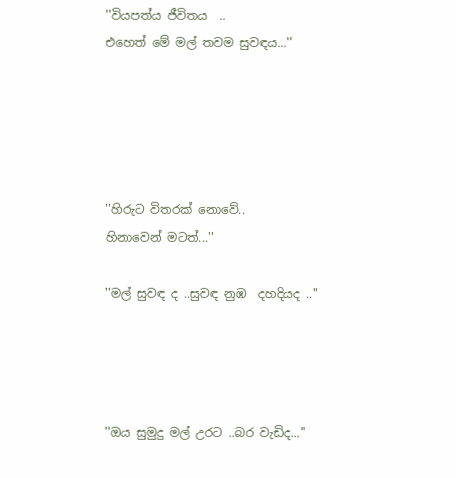''වියපත්ය ජීවිතය  ..
එහෙත් මේ මල් තවම සුවඳය...''





''හිරුට විතරක් නොවේ..
හිනාවෙන් මටත්...''

''මල් සුවඳ ද ..සුවඳ නුඹ  දහදියද ..''




''ඔය සුමුදු මල් උරට ..බර වැඩිද...''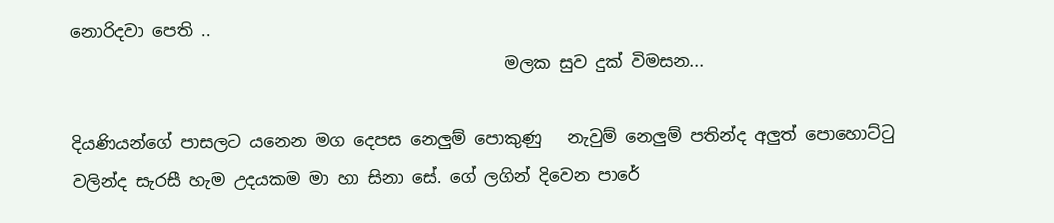නොරිදවා පෙති ..
                                                   මලක සුව දුක් විමසන...

දියණියන්ගේ පාසලට යනෙන මග දෙපස නෙලුම් පොකුණු   නැවුම් නෙලුම් පතින්ද අලුත් පොහොට්ටු වලින්ද සැරසී හැම උදයකම මා හා සිනා සේ. ගේ ලගින් දිවෙන පාරේ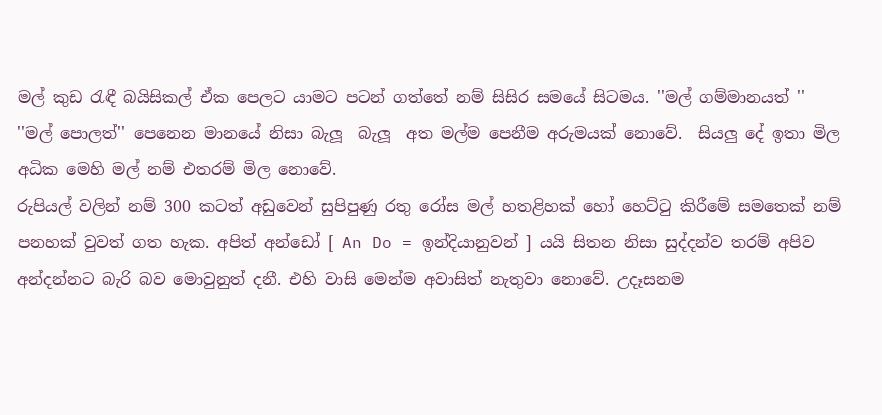මල් කුඩ රැඳී බයිසිකල් ඒක පෙලට යාමට පටන් ගත්තේ නම් සිසිර සමයේ සිටමය. ''මල් ගම්මානයත් ''  ''මල් පොලත්'' පෙනෙන මානයේ නිසා බැලූ  බැලූ  අත මල්ම පෙනීම අරුමයක් නොවේ.  සියලු දේ ඉතා මිල අධික මෙහි මල් නම් එතරම් මිල නොවේ.
රුපියල් වලින් නම් 300 කටත් අඩුවෙන් සුපිපුණු රතු රෝස මල් හතළිහක් හෝ හෙට්ටු කිරීමේ සමතෙක් නම් පනහක් වුවත් ගත හැක. අපිත් අන්ඩෝ [ An Do = ඉන්දියානුවන් ] යයි සිතන නිසා සුද්දන්ව තරම් අපිව අන්දන්නට බැරි බව මොවුනුත් දනී. එහි වාසි මෙන්ම අවාසිත් නැතුවා නොවේ. උදෑසනම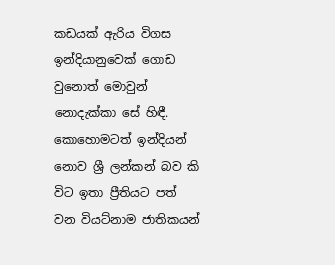කඩයක් ඇරිය විගස ඉන්දියානුවෙක් ගොඩ වුනොත් මොවුන් නොදැක්කා සේ හිඳී.  කොහොමටත් ඉන්දියන් නොව ශ්‍රී ලන්කන් බව කි විට ඉතා ප්‍රීතියට පත් වන වියට්නාම ජාතිකයන්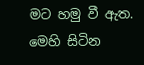මට හමු වී ඇත. මෙහි සිටින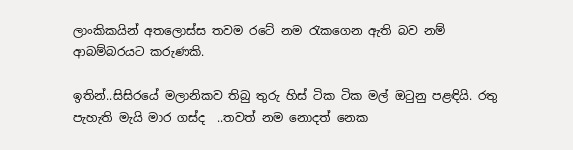ලාංකිකයින් අතලොස්ස තවම රටේ නම රැකගෙන ඇති බව නම් ආබම්බරයට කරුණකි.

ඉතින්..සිසිරයේ මලානිකව තිබු තුරු හිස් ටික ටික මල් ඔටුනු පළඳියි. රතු පැහැති මැයි මාර ගස්ද  ..තවත් නම නොදත් නෙක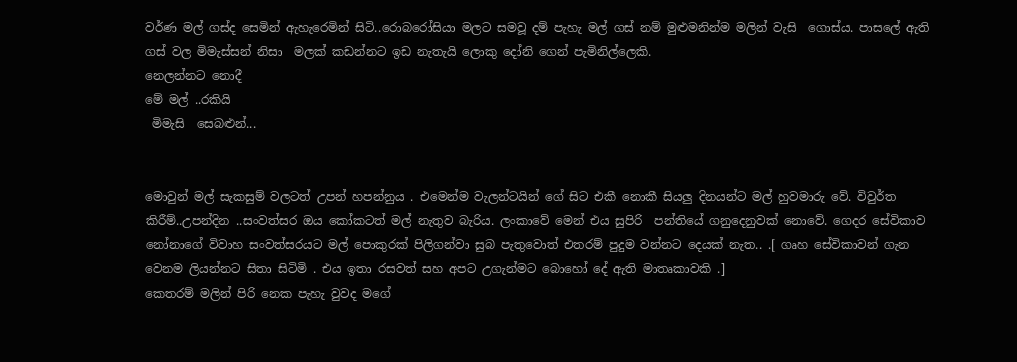වර්ණ මල් ගස්ද සෙමින් ඇහැරෙමින් සිටි..රොබරෝසියා මලට සමවූ දම් පැහැ මල් ගස් නම් මුළුමනින්ම මලින් වැසි  ගොස්ය. පාසලේ ඇති ගස් වල මිමැස්සන් නිසා  මලක් කඩන්නට ඉඩ නැතැයි ලොකු දෝනි ගෙන් පැමිනිල්ලෙකි.
නෙලන්නට නොදී
මේ මල් ..රකියි
 මිමැසි  සෙබළුන්...


මොවුන් මල් සැකසුම් වලටත් උපන් හපන්නුය . එමෙන්ම වැලන්ටයින් ගේ සිට එකී නොකී සියලු දිනයන්ට මල් හුවමාරු වේ. විවුර්ත කිරීම්..උපන්දින ..සංවත්සර ඔය කෝකටත් මල් නැතුව බැරිය. ලංකාවේ මෙන් එය සුපිරි  පන්තියේ ගනුදෙනුවක් නොවේ. ගෙදර සේවිකාව නෝනාගේ විවාහ සංවත්සරයට මල් පොකුරක් පිලිගන්වා සුබ පැතුවොත් එතරම් පුදුම වන්නට දෙයක් නැත.. .[ ගෘහ සේවිකාවන් ගැන වෙනම ලියන්නට සිතා සිටිමි . එය ඉතා රසවත් සහ අපට උගැන්මට බොහෝ දේ ඇති මාතෘකාවකි .]
කෙතරම් මලින් පිරි නෙක පැහැ වුවද මගේ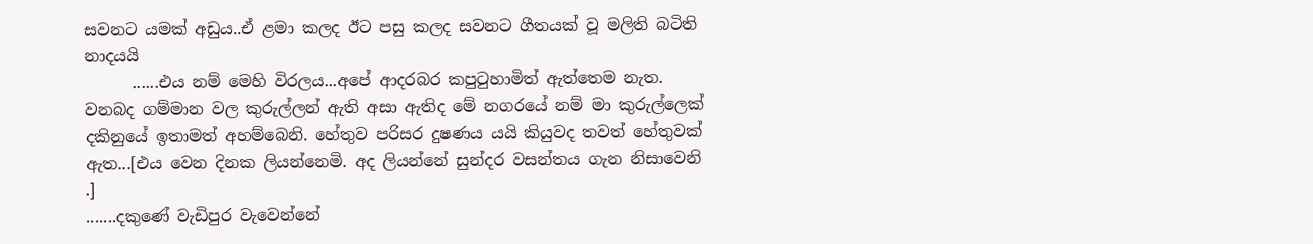සවනට යමක් අඩුය..ඒ ළමා කලද ඊට පසු කලද සවනට ගීතයක් වූ මලිති බටිති නාදයයි
      ......එය නම් මෙහි විරලය...අපේ ආදරබර කපුටුහාමිත් ඇත්තෙම නැත.
වනබද ගම්මාන වල කුරුල්ලන් ඇති අසා ඇතිද මේ නගරයේ නම් මා කුරුල්ලෙක් දකිනුයේ ඉතාමත් අහම්බෙනි. හේතුව පරිසර දුෂණය යයි කියුවද තවත් හේතුවක් ඇත...[එය වෙන දිනක ලියන්නෙමි. අද ලියන්නේ සුන්දර වසන්තය ගැන නිසාවෙනි .]
.......දකුණේ වැඩිපුර වැවෙන්නේ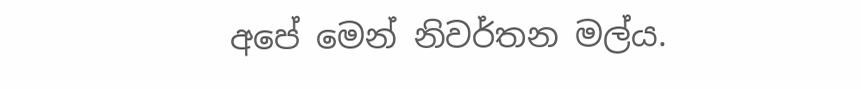අපේ මෙන් නිවර්තන මල්ය.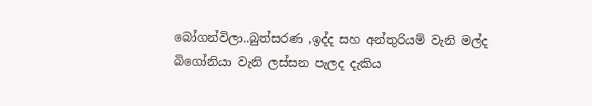බෝගන්විලා..බුත්සරණ ,ඉද්ද සහ අන්තුරියම් වැනි මල්ද බිගෝනියා වැනි ලස්සන පැලද දැකිය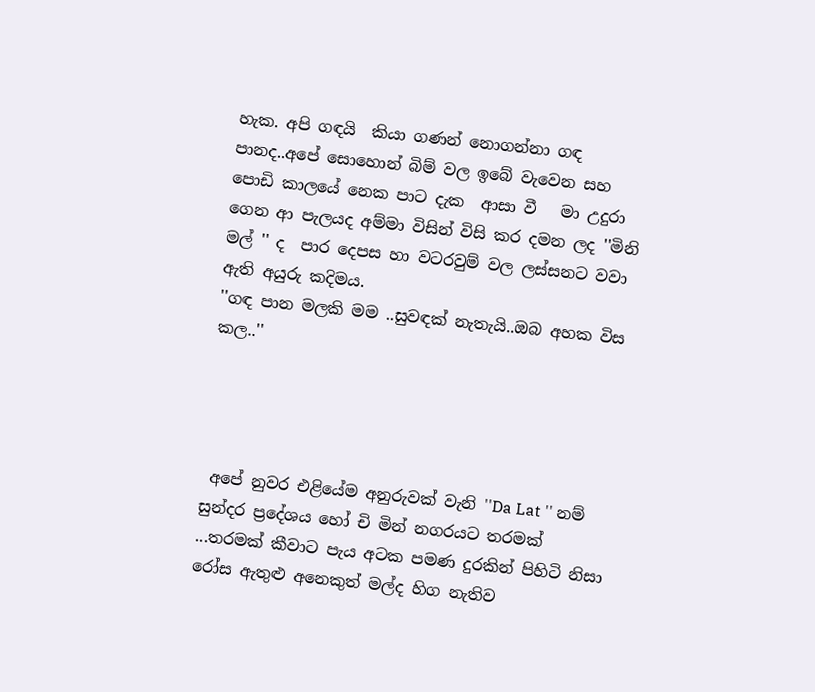හැක. අපි ගඳයි  කියා ගණන් නොගන්නා ගඳ පානද..අපේ සොහොන් බිම් වල ඉබේ වැවෙන සහ පොඩි කාලයේ නෙක පාට දැක  ආසා වී   මා උදුරා ගෙන ආ පැලයද අම්මා විසින් විසි කර දමන ලද ''මිනි මල් '' ද  පාර දෙපස හා වටරවුම් වල ලස්සනට වවා ඇති අයුරු කදිමය.
''ගඳ පාන මලකි මම ..සුවඳක් නැතැයි..ඔබ අහක විස කල..''




 අපේ නුවර එළියේම අනුරුවක් වැනි ''Da Lat '' නම් සුන්දර ප්‍රදේශය හෝ චි මින් නගරයට තරමක් ...තරමක් කීවාට පැය අටක පමණ දුරකින් පිහිටි නිසා රෝස ඇතුළු අනෙකුත් මල්ද හිග නැතිව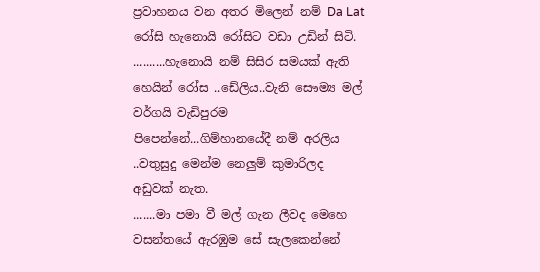ප්‍රවාහනය වන අතර මිලෙන් නම් Da Lat   රෝසි හැනොයි රෝසිට වඩා උඩින් සිටි.
..........හැනොයි නම් සිසිර සමයක් ඇති හෙයින් රෝස ..ඩේලිය..වැනි සෞම්‍ය මල් වර්ගයි වැඩිපුරම පිපෙන්නේ...ගිම්හානයේදී නම් අරලිය ..වතුසුදු මෙන්ම නෙලුම් කුමාරිලද අඩුවක් නැත.
.......මා පමා වී මල් ගැන ලීවද මෙහෙ වසන්තයේ ඇරඹුම සේ සැලකෙන්නේ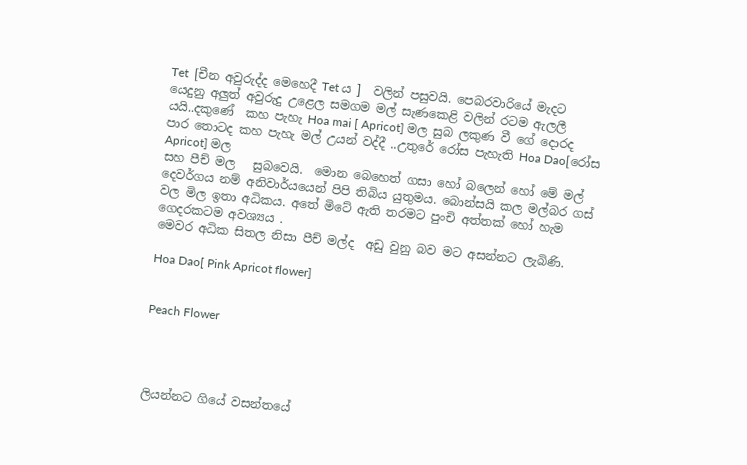Tet  [චීන අවුරුද්ද මෙහෙදී Tet ය ]  වලින් පසුවයි. පෙබරවාරියේ මැදට යෙදුනු අලුත් අවුරුදු උළෙල සමගම මල් සැණකෙළි වලින් රටම ඇලලී යයි..දකුණේ  කහ පැහැ Hoa mai [ Apricot] මල සුබ ලකුණ වී ගේ දොරද පාර තොටද කහ පැහැ මල් උයන් වද්දී ..උතුරේ රෝස පැහැති Hoa Dao[රෝස Apricot] මල
සහ පීච් මල   සුබවෙයි.  මොන බෙහෙත් ගසා හෝ බලෙන් හෝ මේ මල් දෙවර්ගය නම් අනිවාර්යයෙන් පිපි තිබිය යුතුමය. බොන්සයි කල මල්බර ගස් වල මිල ඉතා අධිකය. අතේ මිටේ ඇති තරමට පුංචි අත්තක් හෝ හැම ගෙදරකටම අවශ්‍යය .
මෙවර අධික සිතල නිසා පීච් මල්ද  අඩු වුනු බව මට අසන්නට ලැබිණි.

Hoa Dao[ Pink Apricot flower]


Peach Flower




ලියන්නට ගියේ වසන්තයේ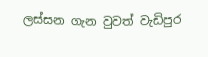ලස්සන ගැන වුවත් වැඩිපුර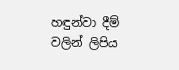හඳුන්වා දීම් වලින් ලිපිය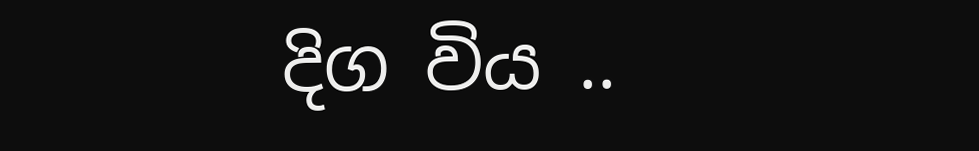දිග විය ..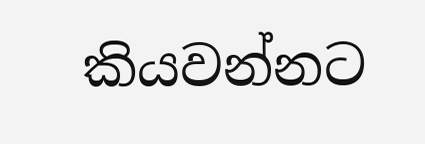කියවන්නට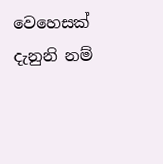වෙහෙසක් දැනුනි නම්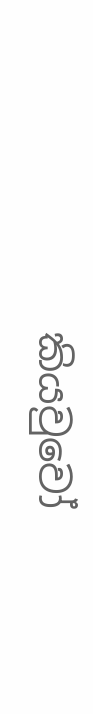කියවුවෝ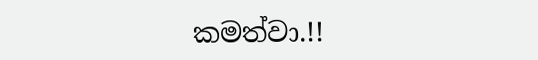කමත්වා.!!